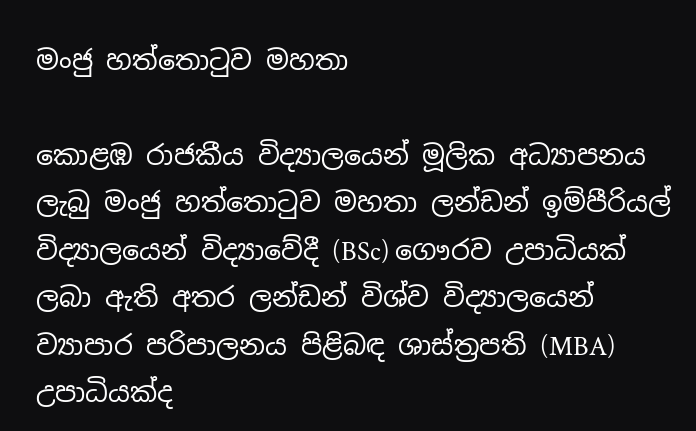මංජු හත්තොටුව මහතා

කොළඹ රාජකීය විද්‍යාලයෙන් මූලික අධ්‍යාපනය ලැබු මංජු හත්තොටුව මහතා ලන්ඩන් ඉම්පීරියල් විද්‍යාලයෙන් විද්‍යාවේදී (BSc) ගෞරව උපාධියක් ලබා ඇති අතර ලන්ඩන් විශ්ව විද්‍යාලයෙන් ව්‍යාපාර පරිපාලනය පිළිබඳ ශාස්ත්‍රපති (MBA) උපාධියක්ද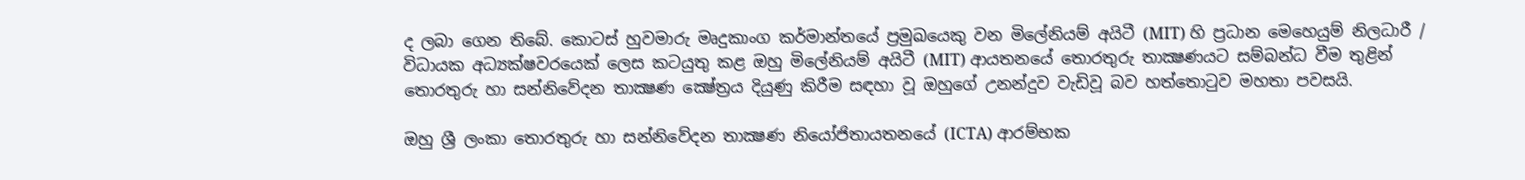ද ලබා ගෙන තිබේ. කොටස් හුවමාරු මෘදුකාංග කර්මාන්තයේ ප්‍රමුඛයෙකු වන මිලේනියම් අයිටී (MIT) හි ප්‍රධාන මෙහෙයුම් නිලධාරී / විධායක අධ්‍යක්ෂවරයෙක් ලෙස කටයුතු කළ ඔහු මිලේනියම් අයිටී (MIT) ආයතනයේ තොරතුරු තාක්‍ෂණයට සම්බන්ධ වීම තුළින් තොරතුරු හා සන්නිවේදන තාක්‍ෂණ ක්‍ෂේත්‍රය දියුණු කිරීම සඳහා වූ ඔහුගේ උනන්දුව වැඩිවූ බව හත්තොටුව මහතා පවසයි.

ඔහු ශ්‍රී ලංකා තොරතුරු හා සන්නිවේදන තාක්‍ෂණ නියෝජිතායතනයේ (ICTA) ආරම්භක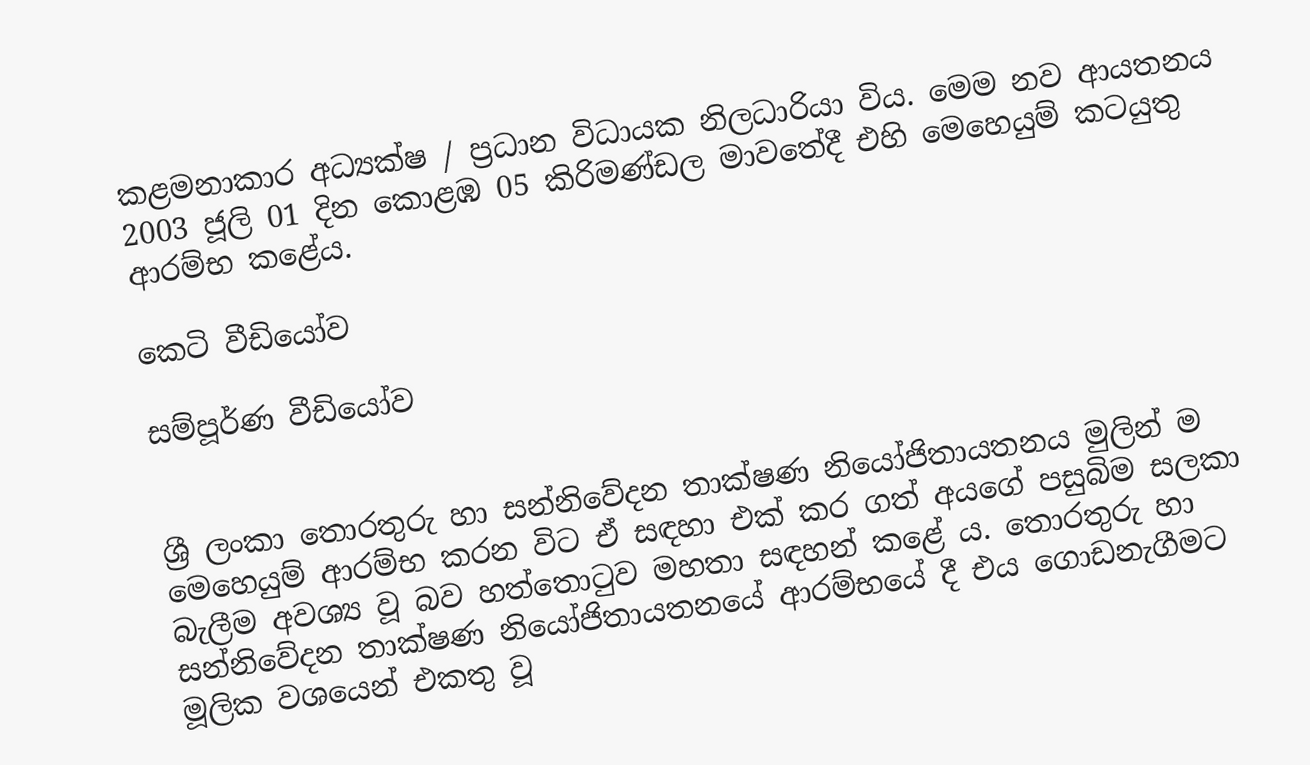කළමනාකාර අධ්‍යක්ෂ / ප්‍රධාන විධායක නිලධාරියා විය. මෙම නව ආයතනය 2003 ජූලි 01 දින කොළඹ 05 කිරිමණ්ඩල මාවතේදී එහි මෙහෙයුම් කටයුතු ආරම්භ කළේය.

කෙටි වීඩියෝව

සම්පූර්ණ වීඩියෝව


ශ්‍රී ලංකා තොරතුරු හා සන්නිවේදන තාක්ෂණ නියෝජිතායතනය මුලින් ම මෙහෙයුම් ආරම්භ කරන විට ඒ සඳහා එක් කර ගත් අයගේ පසුබිම සලකා බැලීම අවශ්‍ය වූ බව හත්තොටුව මහතා සඳහන් කළේ ය. තොරතුරු හා සන්නිවේදන තාක්ෂණ නියෝජිතායතනයේ ආරම්භයේ දී එය ගොඩනැගීමට මූලික වශයෙන් එකතු වූ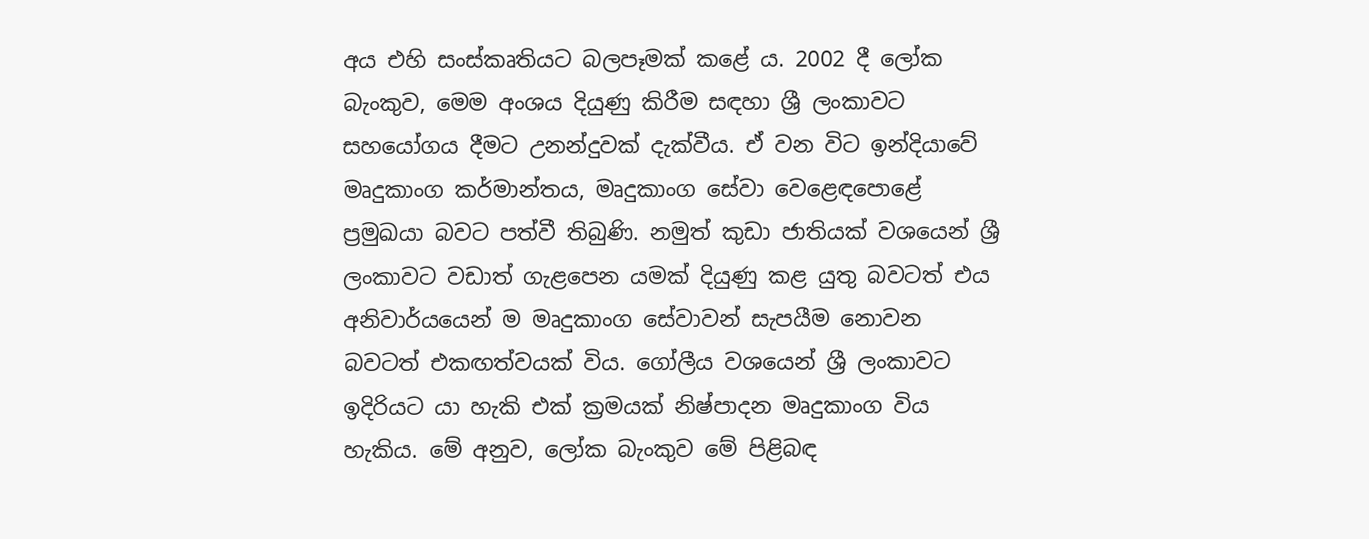අය එහි සංස්කෘතියට බලපෑමක් කළේ ය. 2002 දී ලෝක බැංකුව, මෙම අංශය දියුණු කිරීම සඳහා ශ්‍රී ලංකාවට සහයෝගය දීමට උනන්දුවක් දැක්වීය. ඒ වන විට ඉන්දියාවේ මෘදුකාංග කර්මාන්තය, මෘදුකාංග සේවා වෙළෙඳපොළේ ප්‍රමුඛයා බවට පත්වී තිබුණි. නමුත් කුඩා ජාතියක් වශයෙන් ශ්‍රී ලංකාවට වඩාත් ගැළපෙන යමක් දියුණු කළ යුතු බවටත් එය අනිවාර්යයෙන් ම මෘදුකාංග සේවාවන් සැපයීම නොවන බවටත් එකඟත්වයක් විය. ගෝලීය වශයෙන් ශ්‍රී ලංකාවට ඉදිරියට යා හැකි එක් ක්‍රමයක් නිෂ්පාදන මෘදුකාංග විය හැකිය. මේ අනුව, ලෝක බැංකුව මේ පිළිබඳ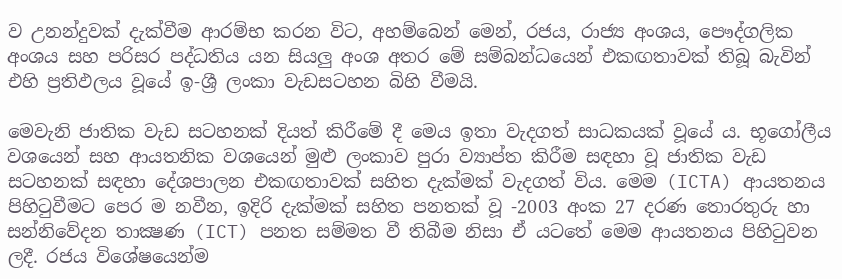ව උනන්දුවක් දැක්වීම ආරම්භ කරන විට, අහම්බෙන් මෙන්, රජය, රාජ්‍ය අංශය, පෞද්ගලික අංශය සහ පරිසර පද්ධතිය යන සියලු අංශ අතර මේ සම්බන්ධයෙන් එකඟතාවක් තිබූ බැවින් එහි ප්‍රතිඵලය වූයේ ඉ-ශ්‍රී ලංකා වැඩසටහන බිහි වීමයි.

මෙවැනි ජාතික වැඩ සටහනක් දියත් කිරීමේ දී මෙය ඉතා වැදගත් සාධකයක් වූයේ ය. භූගෝලීය වශයෙන් සහ ආයතනික වශයෙන් මුළු ලංකාව පුරා ව්‍යාප්ත කිරීම සඳහා වූ ජාතික වැඩ සටහනක් සඳහා දේශපාලන එකඟතාවක් සහිත දැක්මක් වැදගත් විය. මෙම (ICTA) ආයතනය පිහිටුවීමට පෙර ම නවීන, ඉදිරි දැක්මක් සහිත පනතක් වූ -2003 අංක 27 දරණ තොරතුරු හා සන්නිවේදන තාක්‍ෂණ (ICT) පනත සම්මත වී තිබීම නිසා ඒ යටතේ මෙම ආයතනය පිහිටුවන ලදී. රජය විශේෂයෙන්ම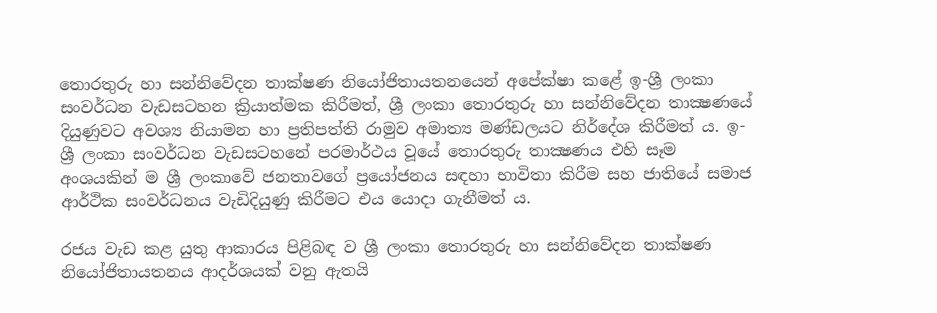තොරතුරු හා සන්නිවේදන තාක්ෂණ නියෝජිතායතනයෙන් අපේක්ෂා කළේ ඉ-ශ්‍රී ලංකා සංවර්ධන වැඩසටහන ක්‍රියාත්මක කිරීමත්, ශ්‍රී ලංකා තොරතුරු හා සන්නිවේදන තාක්‍ෂණයේ දියුණුවට අවශ්‍ය නියාමන හා ප්‍රතිපත්ති රාමුව අමාත්‍ය මණ්ඩලයට නිර්දේශ කිරීමත් ය. ඉ-ශ්‍රී ලංකා සංවර්ධන වැඩසටහනේ පරමාර්ථය වූයේ තොරතුරු තාක්‍ෂණය එහි සෑම අංශයකින් ම ශ්‍රී ලංකාවේ ජනතාවගේ ප්‍රයෝජනය සඳහා භාවිතා කිරීම සහ ජාතියේ සමාජ ආර්ථික සංවර්ධනය වැඩිදියුණු කිරීමට එය යොදා ගැනීමත් ය.

රජය වැඩ කළ යුතු ආකාරය පිළිබඳ ව ශ්‍රී ලංකා තොරතුරු හා සන්නිවේදන තාක්ෂණ නියෝජිතායතනය ආදර්ශයක් වනු ඇතයි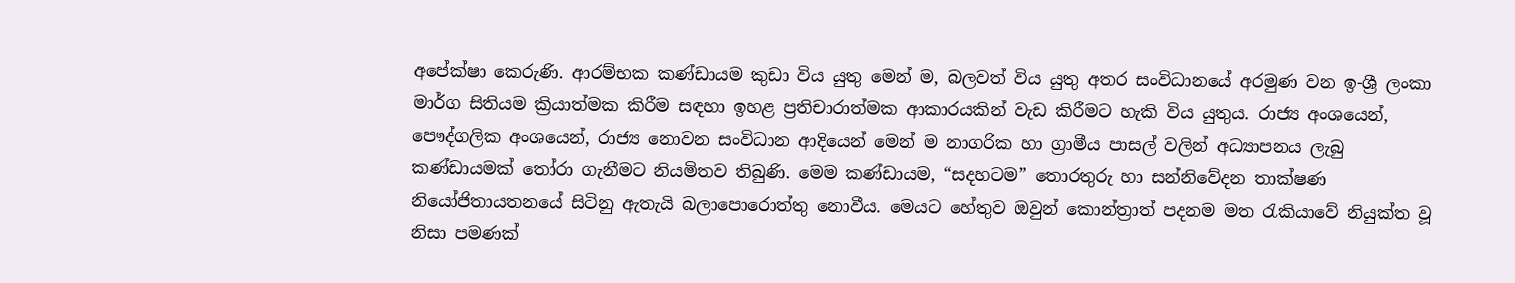අපේක්ෂා කෙරුණි. ආරම්භක කණ්ඩායම කුඩා විය යුතු මෙන් ම, බලවත් විය යුතු අතර සංවිධානයේ අරමුණ වන ඉ-ශ්‍රී ලංකා මාර්ග සිතියම ක්‍රියාත්මක කිරීම සඳහා ඉහළ ප්‍රතිචාරාත්මක ආකාරයකින් වැඩ කිරීමට හැකි විය යුතුය. රාජ්‍ය අංශයෙන්, පෞද්ගලික අංශයෙන්, රාජ්‍ය නොවන සංවිධාන ආදියෙන් මෙන් ම නාගරික හා ග්‍රාමීය පාසල් වලින් අධ්‍යාපනය ලැබු කණ්ඩායමක් තෝරා ගැනීමට නියමිතව තිබුණි. මෙම කණ්ඩායම, “සදහටම” තොරතුරු හා සන්නිවේදන තාක්ෂණ නියෝජිතායතනයේ සිටිනු ඇතැයි බලාපොරොත්තු නොවීය. මෙයට හේතුව ඔවුන් කොන්ත්‍රාත් පදනම මත රැකියාවේ නියුක්ත වූ නිසා පමණක්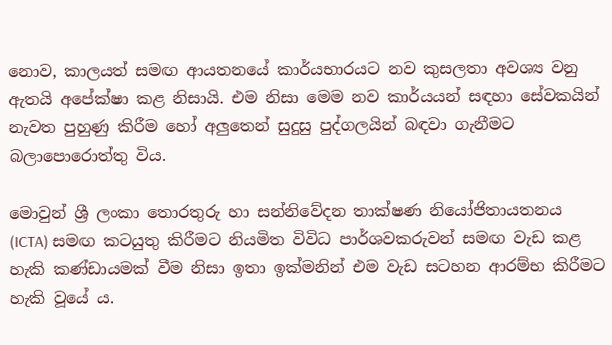නොව, කාලයත් සමඟ ආයතනයේ කාර්යභාරයට නව කුසලතා අවශ්‍ය වනු ඇතයි අපේක්ෂා කළ නිසායි. එම නිසා මෙම නව කාර්යයන් සඳහා සේවකයින් නැවත පුහුණු කිරීම හෝ අලුතෙන් සුදුසු පුද්ගලයින් බඳවා ගැනීමට බලාපොරොත්තු විය.

මොවුන් ශ්‍රී ලංකා තොරතුරු හා සන්නිවේදන තාක්ෂණ නියෝජිතායතනය (ICTA) සමඟ කටයුතු කිරීමට නියමිත විවිධ පාර්ශවකරුවන් සමඟ වැඩ කළ හැකි කණ්ඩායමක් වීම නිසා ඉතා ඉක්මනින් එම වැඩ සටහන ආරම්භ කිරීමට හැකි වූයේ ය.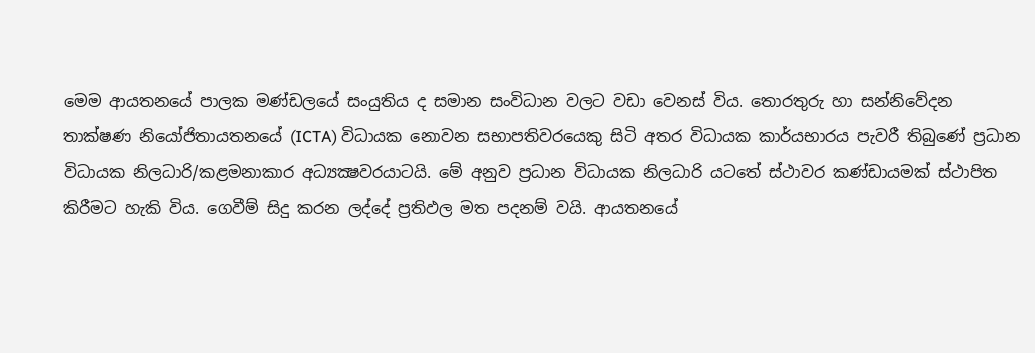මෙම ආයතනයේ පාලක මණ්ඩලයේ සංයුතිය ද සමාන සංවිධාන වලට වඩා වෙනස් විය. තොරතුරු හා සන්නිවේදන තාක්ෂණ නියෝජිතායතනයේ (ICTA) විධායක නොවන සභාපතිවරයෙකු සිටි අතර විධායක කාර්යභාරය පැවරී තිබුණේ ප්‍රධාන විධායක නිලධාරි/කළමනාකාර අධ්‍යක්‍ෂවරයාටයි. මේ අනුව ප්‍රධාන විධායක නිලධාරි යටතේ ස්ථාවර කණ්ඩායමක් ස්ථාපිත කිරීමට හැකි විය. ගෙවීම් සිදු කරන ලද්දේ ප්‍රතිඵල මත පදනම් වයි. ආයතනයේ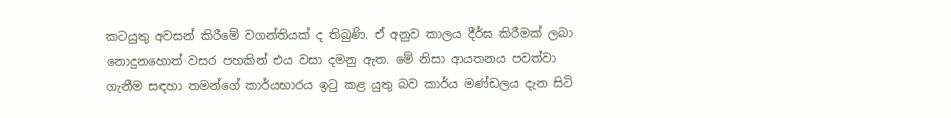කටයුතු අවසන් කිරීමේ වගන්තියක් ද තිබුණි. ඒ අනුව කාලය දීර්ඝ කිරීමක් ලබා නොදුනහොත් වසර පහකින් එය වසා දමනු ඇත. මේ නිසා ආයතනය පවත්වා ගැනීම සඳහා තමන්ගේ කාර්යභාරය ඉටු කළ යුතු බව කාර්ය මණ්ඩලය දැන සිටි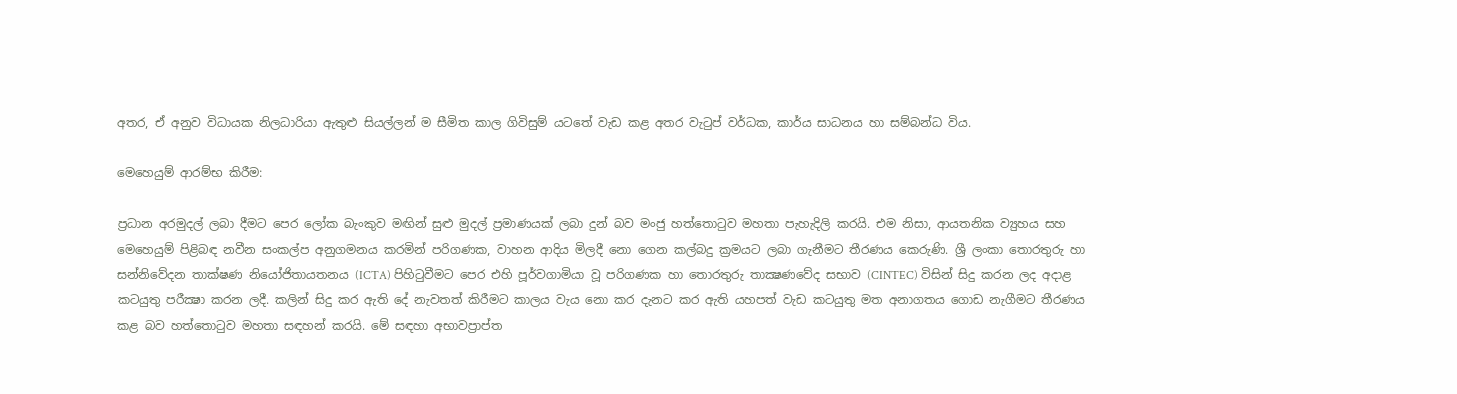අතර, ඒ අනුව විධායක නිලධාරියා ඇතුළු සියල්ලන් ම සීමිත කාල ගිවිසුම් යටතේ වැඩ කළ අතර වැටුප් වර්ධක, කාර්ය සාධනය හා සම්බන්ධ විය.

මෙහෙයුම් ආරම්භ කිරීම:

ප්‍රධාන අරමුදල් ලබා දීමට පෙර ලෝක බැංකුව මඟින් සුළු මුදල් ප්‍රමාණයක් ලබා දුන් බව මංජු හත්තොටුව මහතා පැහැදිලි කරයි. එම නිසා, ආයතනික ව්‍යුහය සහ මෙහෙයුම් පිළිබඳ නවීන සංකල්ප අනුගමනය කරමින් පරිගණක, වාහන ආදිය මිලදී නො ගෙන කල්බදු ක්‍රමයට ලබා ගැනීමට තීරණය කෙරුණි. ශ්‍රී ලංකා තොරතුරු හා සන්නිවේදන තාක්ෂණ නියෝජිතායතනය (ICTA) පිහිටුවීමට පෙර එහි පූර්වගාමියා වූ පරිගණක හා තොරතුරු තාක්‍ෂණවේද සභාව (CINTEC) විසින් සිදු කරන ලද අදාළ කටයුතු පරීක්‍ෂා කරන ලදී. කලින් සිදු කර ඇති දේ නැවතත් කිරීමට කාලය වැය නො කර දැනට කර ඇති යහපත් වැඩ කටයුතු මත අනාගතය ගොඩ නැගීමට තීරණය කළ බව හත්තොටුව මහතා සඳහන් කරයි. මේ සඳහා අභාවප්‍රාප්ත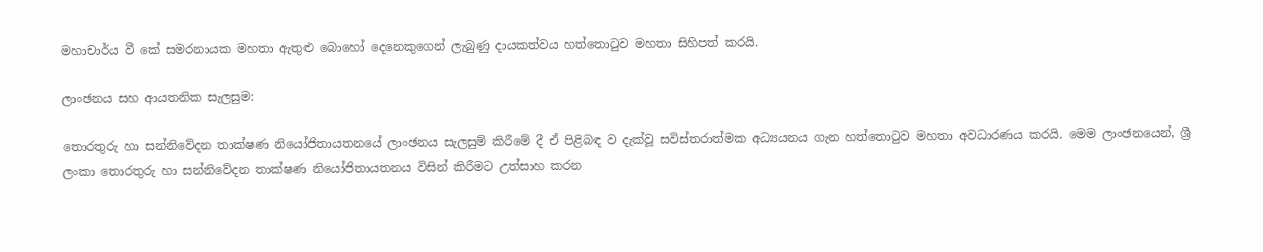මහාචාර්ය වී කේ සමරනායක මහතා ඇතුළු බොහෝ දෙනෙකුගෙන් ලැබුණු දායකත්වය හත්තොටුව මහතා සිහිපත් කරයි.

ලාංඡනය සහ ආයතනික සැලසුම:

තොරතුරු හා සන්නිවේදන තාක්ෂණ නියෝජිතායතනයේ ලාංඡනය සැලසුම් කිරීමේ දී ඒ පිළිබඳ ව දැක්වූ සවිස්තරාත්මක අධ්‍යයනය ගැන හත්තොටුව මහතා අවධාරණය කරයි. මෙම ලාංඡනයෙන්, ශ්‍රී ලංකා තොරතුරු හා සන්නිවේදන තාක්ෂණ නියෝජිතායතනය විසින් කිරීමට උත්සාහ කරන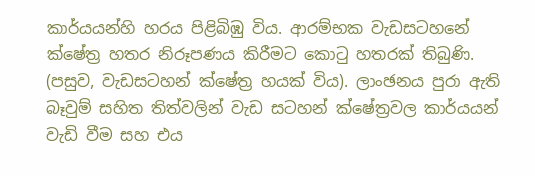කාර්යයන්හි හරය පිළිබිඹු විය. ආරම්භක වැඩසටහනේ ක්ෂේත්‍ර හතර නිරූපණය කිරීමට කොටු හතරක් තිබුණි. (පසුව, වැඩසටහන් ක්ෂේත්‍ර හයක් විය). ලාංඡනය පුරා ඇති බෑවුම් සහිත තිත්වලින් වැඩ සටහන් ක්ෂේත්‍රවල කාර්යයන් වැඩි වීම සහ එය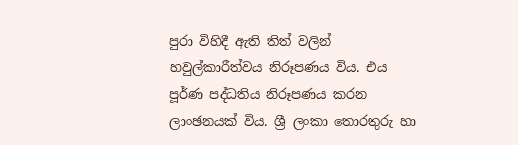පුරා විහිදී ඇති තිත් වලින් හවුල්කාරීත්වය නිරූපණය විය. එය පූර්ණ පද්ධතිය නිරූපණය කරන ලාංඡනයක් විය. ශ්‍රී ලංකා තොරතුරු හා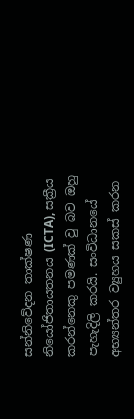සන්නිවේදන තාක්ෂණ නියෝජිතායතනය (ICTA), සක්‍රීය කරන්නෙකු පමණක් වු බව ඔහු පැහැදිලි කරයි. සංවිධානයේ අභ්‍යන්තර ව්‍යුහය සකස් කරන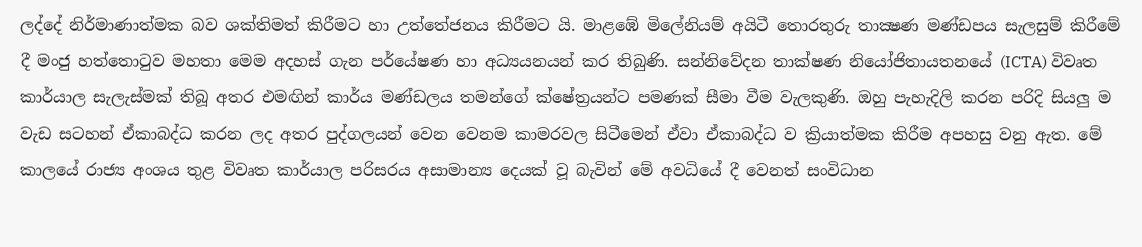ලද්දේ නිර්මාණාත්මක බව ශක්තිමත් කිරීමට හා උත්තේජනය කිරීමට යි. මාළඹේ මිලේනියම් අයිටී තොරතුරු තාක්‍ෂණ මණ්ඩපය සැලසුම් කිරීමේ දී මංජු හත්තොටුව මහතා මෙම අදහස් ගැන පර්යේෂණ හා අධ්‍යයනයන් කර තිබුණි. සන්නිවේදන තාක්ෂණ නියෝජිතායතනයේ (ICTA) විවෘත කාර්යාල සැලැස්මක් තිබූ අතර එමඟින් කාර්ය මණ්ඩලය තමන්ගේ ක්ෂේත්‍රයන්ට පමණක් සීමා වීම වැලකුණි. ඔහු පැහැදිලි කරන පරිදි සියලු ම වැඩ සටහන් ඒකාබද්ධ කරන ලද අතර පුද්ගලයන් වෙන වෙනම කාමරවල සිටීමෙන් ඒවා ඒකාබද්ධ ව ක්‍රියාත්මක කිරීම අපහසු වනු ඇත. මේ කාලයේ රාජ්‍ය අංශය තුළ විවෘත කාර්යාල පරිසරය අසාමාන්‍ය දෙයක් වූ බැවින් මේ අවධියේ දී වෙනත් සංවිධාන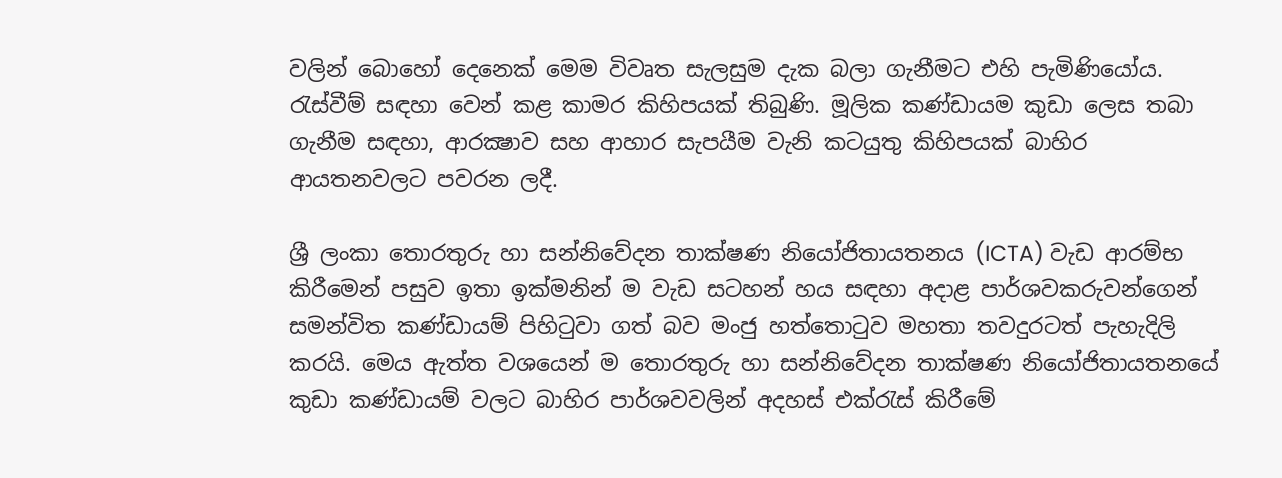වලින් බොහෝ දෙනෙක් මෙම විවෘත සැලසුම දැක බලා ගැනීමට එහි පැමිණියෝය. රැස්වීම් සඳහා වෙන් කළ කාමර කිහිපයක් තිබුණි. මූලික කණ්ඩායම කුඩා ලෙස තබා ගැනීම සඳහා, ආරක්‍ෂාව සහ ආහාර සැපයීම වැනි කටයුතු කිහිපයක් බාහිර ආයතනවලට පවරන ලදී.

ශ්‍රී ලංකා තොරතුරු හා සන්නිවේදන තාක්ෂණ නියෝජිතායතනය (ICTA) වැඩ ආරම්භ කිරීමෙන් පසුව ඉතා ඉක්මනින් ම වැඩ සටහන් හය සඳහා අදාළ පාර්ශවකරුවන්ගෙන් සමන්විත කණ්ඩායම් පිහිටුවා ගත් බව මංජු හත්තොටුව මහතා තවදුරටත් පැහැදිලි කරයි. මෙය ඇත්ත වශයෙන් ම තොරතුරු හා සන්නිවේදන තාක්ෂණ නියෝජිතායතනයේ කුඩා කණ්ඩායම් වලට බාහිර පාර්ශවවලින් අදහස් එක්රැස් කිරීමේ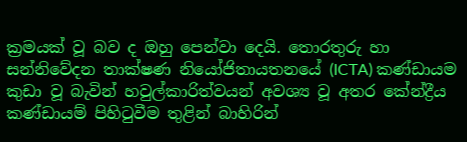ක්‍රමයක් වූ බව ද ඔහු පෙන්වා දෙයි. තොරතුරු හා සන්නිවේදන තාක්ෂණ නියෝජිතායතනයේ (ICTA) කණ්ඩායම කුඩා වූ බැවින් හවුල්කාරිත්වයන් අවශ්‍ය වූ අතර කේන්ද්‍රීය කණ්ඩායම් පිහිටුවීම තුළින් බාහිරින්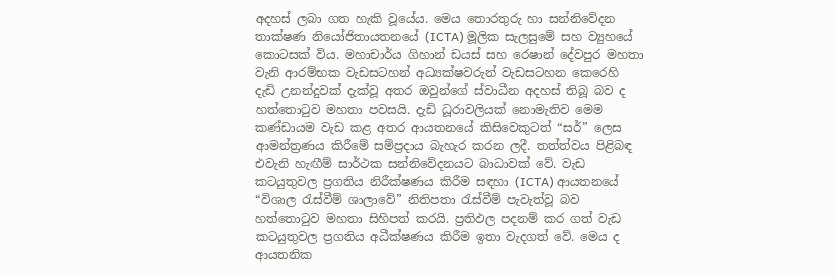අදහස් ලබා ගත හැකි වූයේය. මෙය තොරතුරු හා සන්නිවේදන තාක්ෂණ නියෝජිතායතනයේ (ICTA) මූලික සැලසුමේ සහ ව්‍යුහයේ කොටසක් විය. මහාචාර්ය ගිහාන් ඩයස් සහ රෙෂාන් දේවපුර මහතා වැනි ආරම්භක වැඩසටහන් අධ්‍යක්ෂවරුන් වැඩසටහන කෙරෙහි දැඩි උනන්දුවක් දැක්වූ අතර ඔවුන්ගේ ස්වාධීන අදහස් තිබූ බව ද හත්තොටුව මහතා පවසයි. දැඩි ධූරාවලියක් නොමැතිව මෙම කණ්ඩායම වැඩ කළ අතර ආයතනයේ කිසිවෙකුටත් “සර්” ලෙස ආමන්ත්‍රණය කිරීමේ සම්ප්‍රදාය බැහැර කරන ලදී. තත්ත්වය පිළිබඳ එවැනි හැඟීම් සාර්ථක සන්නිවේදනයට බාධාවක් වේ. වැඩ කටයුතුවල ප්‍රගතිය නිරීක්ෂණය කිරීම සඳහා (ICTA) ආයතනයේ “විශාල රැස්වීම් ශාලාවේ” නිතිපතා රැස්වීම් පැවැත්වූ බව හත්තොටුව මහතා සිහිපත් කරයි. ප්‍රතිඵල පදනම් කර ගත් වැඩ කටයුතුවල ප්‍රගතිය අධීක්ෂණය කිරීම ඉතා වැදගත් වේ. මෙය ද ආයතනික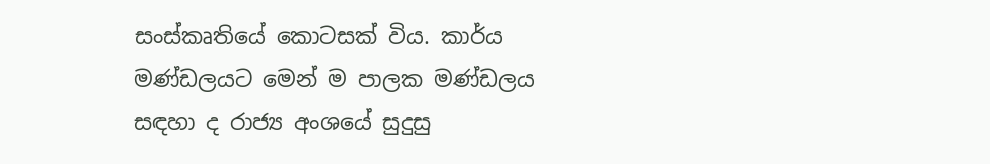සංස්කෘතියේ කොටසක් විය. කාර්ය මණ්ඩලයට මෙන් ම පාලක මණ්ඩලය සඳහා ද රාජ්‍ය අංශයේ සුදුසු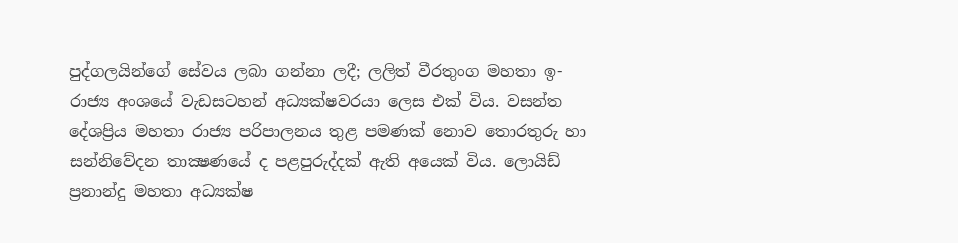පුද්ගලයින්ගේ සේවය ලබා ගන්නා ලදී; ලලිත් වීරතුංග මහතා ඉ-රාජ්‍ය අංශයේ වැඩසටහන් අධ්‍යක්ෂවරයා ලෙස එක් විය. වසන්ත දේශප්‍රිය මහතා රාජ්‍ය පරිපාලනය තුළ පමණක් නොව තොරතුරු හා සන්නිවේදන තාක්‍ෂණයේ ද පළපුරුද්දක් ඇති අයෙක් විය. ලොයිඩ් ප්‍රනාන්දු මහතා අධ්‍යක්ෂ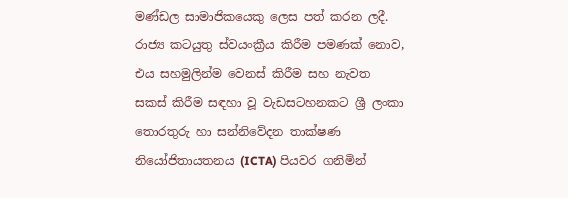මණ්ඩල සාමාජිකයෙකු ලෙස පත් කරන ලදී. රාජ්‍ය කටයුතු ස්වයංක්‍රීය කිරීම පමණක් නොව, එය සහමුලින්ම වෙනස් කිරීම සහ නැවත සකස් කිරීම සඳහා වූ වැඩසටහනකට ශ්‍රී ලංකා තොරතුරු හා සන්නිවේදන තාක්ෂණ නියෝජිතායතනය (ICTA) පියවර ගනිමින්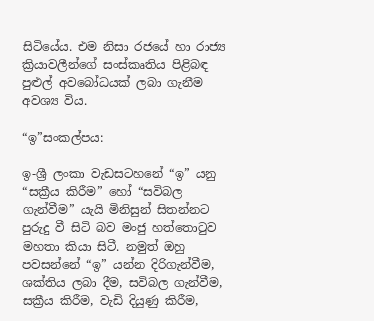සිටියේය. එම නිසා රජයේ හා රාජ්‍ය ක්‍රියාවලීන්ගේ සංස්කෘතිය පිළිබඳ පුළුල් අවබෝධයක් ලබා ගැනීම අවශ්‍ය විය.

“ඉ”සංකල්පය:

ඉ-ශ්‍රී ලංකා වැඩසටහනේ “ඉ” යනු “සක්‍රීය කිරීම” හෝ “සවිබල ගැන්වීම” යැයි මිනිසුන් සිතන්නට පුරුදු වී සිටි බව මංජු හත්තොටුව මහතා කියා සිටී. නමුත් ඔහු පවසන්නේ “ඉ” යන්න දිරිගැන්වීම, ශක්තිය ලබා දීම, සවිබල ගැන්වීම, සක්‍රීය කිරීම, වැඩි දියුණු කිරීම,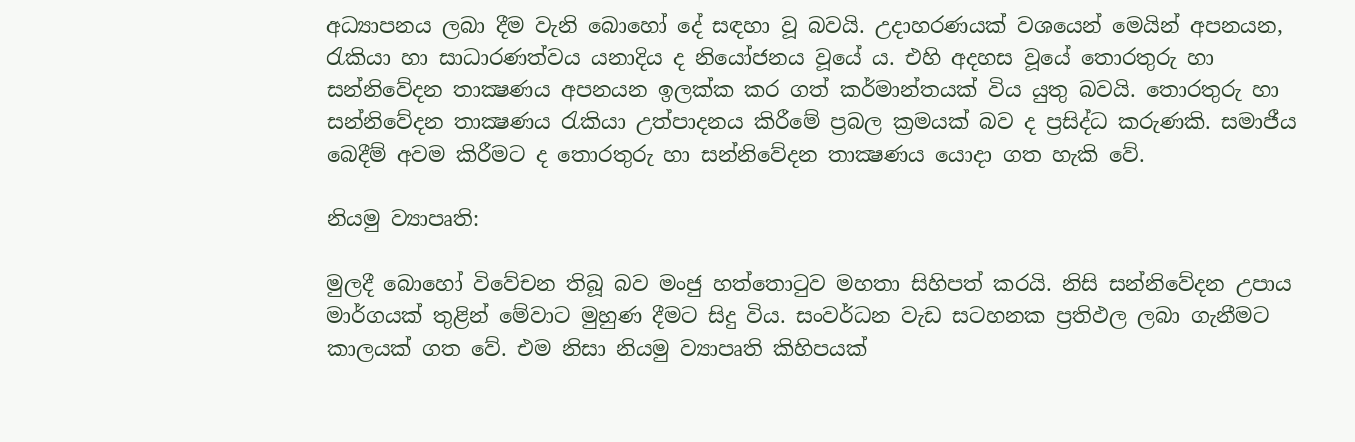අධ්‍යාපනය ලබා දීම වැනි බොහෝ දේ සඳහා වූ බවයි. උදාහරණයක් වශයෙන් මෙයින් අපනයන, රැකියා හා සාධාරණත්වය යනාදිය ද නියෝජනය වූයේ ය. එහි අදහස වූයේ තොරතුරු හා සන්නිවේදන තාක්‍ෂණය අපනයන ඉලක්ක කර ගත් කර්මාන්තයක් විය යුතු බවයි. තොරතුරු හා සන්නිවේදන තාක්‍ෂණය රැකියා උත්පාදනය කිරීමේ ප්‍රබල ක්‍රමයක් බව ද ප්‍රසිද්ධ කරුණකි. සමාජීය බෙදීම් අවම කිරීමට ද තොරතුරු හා සන්නිවේදන තාක්‍ෂණය යොදා ගත හැකි වේ.

නියමු ව්‍යාපෘති:

මුලදී බොහෝ විවේචන තිබූ බව මංජු හත්තොටුව මහතා සිහිපත් කරයි. නිසි සන්නිවේදන උපාය මාර්ගයක් තුළින් මේවාට මුහුණ දීමට සිදු විය. සංවර්ධන වැඩ සටහනක ප්‍රතිඵල ලබා ගැනීමට කාලයක් ගත වේ. එම නිසා නියමු ව්‍යාපෘති කිහිපයක්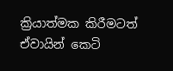ක්‍රියාත්මක කිරීමටත් ඒවායින් කෙටි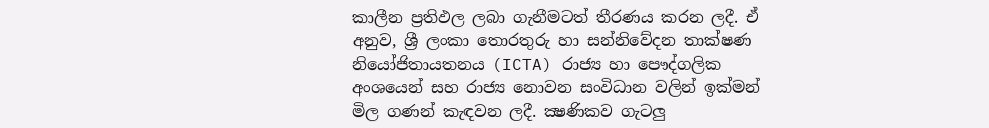කාලීන ප්‍රතිඵල ලබා ගැනීමටත් තීරණය කරන ලදී. ඒ අනුව, ශ්‍රී ලංකා තොරතුරු හා සන්නිවේදන තාක්ෂණ නියෝජිතායතනය (ICTA) රාජ්‍ය හා පෞද්ගලික අංශයෙන් සහ රාජ්‍ය නොවන සංවිධාන වලින් ඉක්මන් මිල ගණන් කැඳවන ලදී. ක්‍ෂණිකව ගැටලු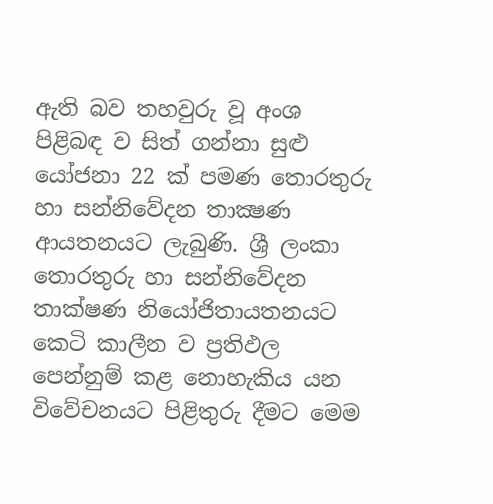ඇති බව තහවුරු වූ අංශ පිළිබඳ ව සිත් ගන්නා සුළු යෝජනා 22 ක් පමණ තොරතුරු හා සන්නිවේදන තාක්‍ෂණ ආයතනයට ලැබුණි. ශ්‍රී ලංකා තොරතුරු හා සන්නිවේදන තාක්ෂණ නියෝජිතායතනයට කෙටි කාලීන ව ප්‍රතිඵල පෙන්නුම් කළ නොහැකිය යන විවේචනයට පිළිතුරු දීමට මෙම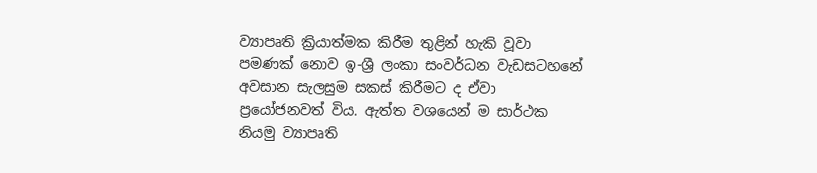ව්‍යාපෘති ක්‍රියාත්මක කිරීම තුළින් හැකි වූවා පමණක් නොව ඉ-ශ්‍රී ලංකා සංවර්ධන වැඩසටහනේ අවසාන සැලසුම සකස් කිරීමට ද ඒවා ප්‍රයෝජනවත් විය. ඇත්ත වශයෙන් ම සාර්ථක නියමු ව්‍යාපෘති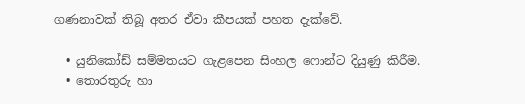ගණනාවක් තිබූ අතර ඒවා කීපයක් පහත දැක්වේ.

  • යුනිකෝඩ් සම්මතයට ගැළපෙන සිංහල ෆොන්ට දියුණු කිරීම.
  • තොරතුරු හා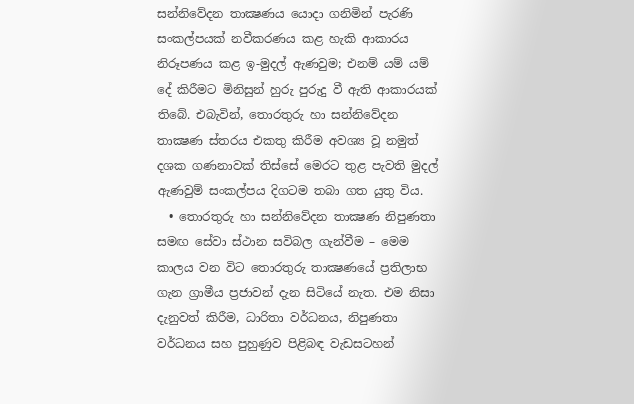සන්නිවේදන තාක්‍ෂණය යොදා ගනිමින් පැරණි සංකල්පයක් නවීකරණය කළ හැකි ආකාරය නිරූපණය කළ ඉ-මුදල් ඇණවුම; එනම් යම් යම් දේ කිරීමට මිනිසුන් හුරු පුරුදු වී ඇති ආකාරයක් තිබේ. එබැවින්, තොරතුරු හා සන්නිවේදන තාක්‍ෂණ ස්තරය එකතු කිරීම අවශ්‍ය වූ නමුත් දශක ගණනාවක් තිස්සේ මෙරට තුළ පැවති මුදල් ඇණවුම් සංකල්පය දිගටම තබා ගත යුතු විය.
  • තොරතුරු හා සන්නිවේදන තාක්‍ෂණ නිපුණතා සමඟ සේවා ස්ථාන සවිබල ගැන්වීම – මෙම කාලය වන විට තොරතුරු තාක්‍ෂණයේ ප්‍රතිලාභ ගැන ග්‍රාමීය ප්‍රජාවන් දැන සිටියේ නැත. එම නිසා දැනුවත් කිරීම, ධාරිතා වර්ධනය, නිපුණතා වර්ධනය සහ පුහුණුව පිළිබඳ වැඩසටහන්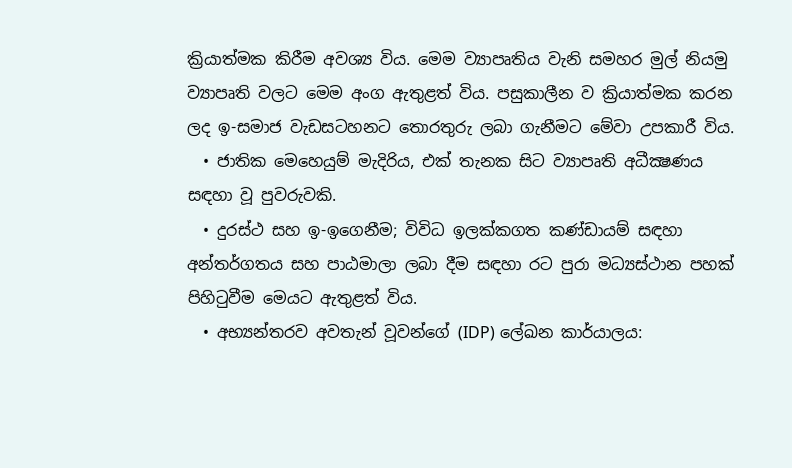ක්‍රියාත්මක කිරීම අවශ්‍ය විය. මෙම ව්‍යාපෘතිය වැනි සමහර මුල් නියමු ව්‍යාපෘති වලට මෙම අංග ඇතුළත් විය. පසුකාලීන ව ක්‍රියාත්මක කරන ලද ඉ-සමාජ වැඩසටහනට තොරතුරු ලබා ගැනීමට මේවා උපකාරී විය.
  • ජාතික මෙහෙයුම් මැදිරිය, එක් තැනක සිට ව්‍යාපෘති අධීක්‍ෂණය සඳහා වූ පුවරුවකි.
  • දුරස්ථ සහ ඉ-ඉගෙනීම; විවිධ ඉලක්කගත කණ්ඩායම් සඳහා අන්තර්ගතය සහ පාඨමාලා ලබා දීම සඳහා රට පුරා මධ්‍යස්ථාන පහක් පිහිටුවීම මෙයට ඇතුළත් විය.
  • අභ්‍යන්තරව අවතැන් වූවන්ගේ (IDP) ලේඛන කාර්යාලය: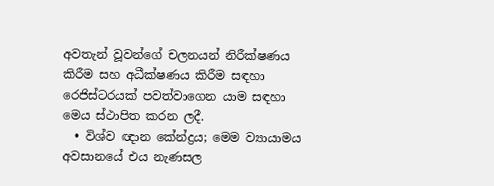අවතැන් වූවන්ගේ චලනයන් නිරීක්ෂණය කිරීම සහ අධීක්ෂණය කිරීම සඳහා රෙජිස්ටරයක් පවත්වාගෙන යාම සඳහා මෙය ස්ථාපිත කරන ලදී.
  • විශ්ව ඥාන කේන්ද්‍රය; මෙම ව්‍යායාමය අවසානයේ එය නැණසල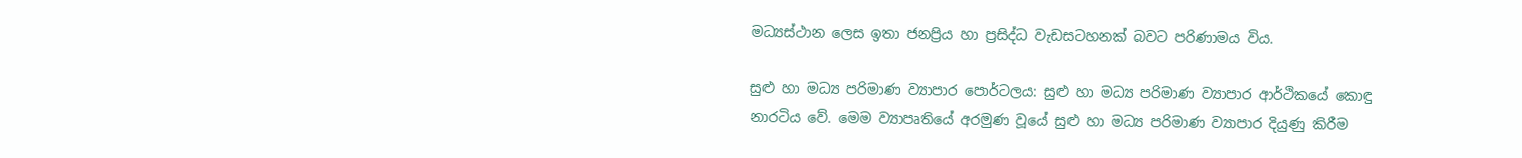මධ්‍යස්ථාන ලෙස ඉතා ජනප්‍රිය හා ප්‍රසිද්ධ වැඩසටහනක් බවට පරිණාමය විය.

සුළු හා මධ්‍ය පරිමාණ ව්‍යාපාර පොර්ටලය: සුළු හා මධ්‍ය පරිමාණ ව්‍යාපාර ආර්ථිකයේ කොඳු නාරටිය වේ. මෙම ව්‍යාපෘතියේ අරමුණ වූයේ සුළු හා මධ්‍ය පරිමාණ ව්‍යාපාර දියුණු කිරීම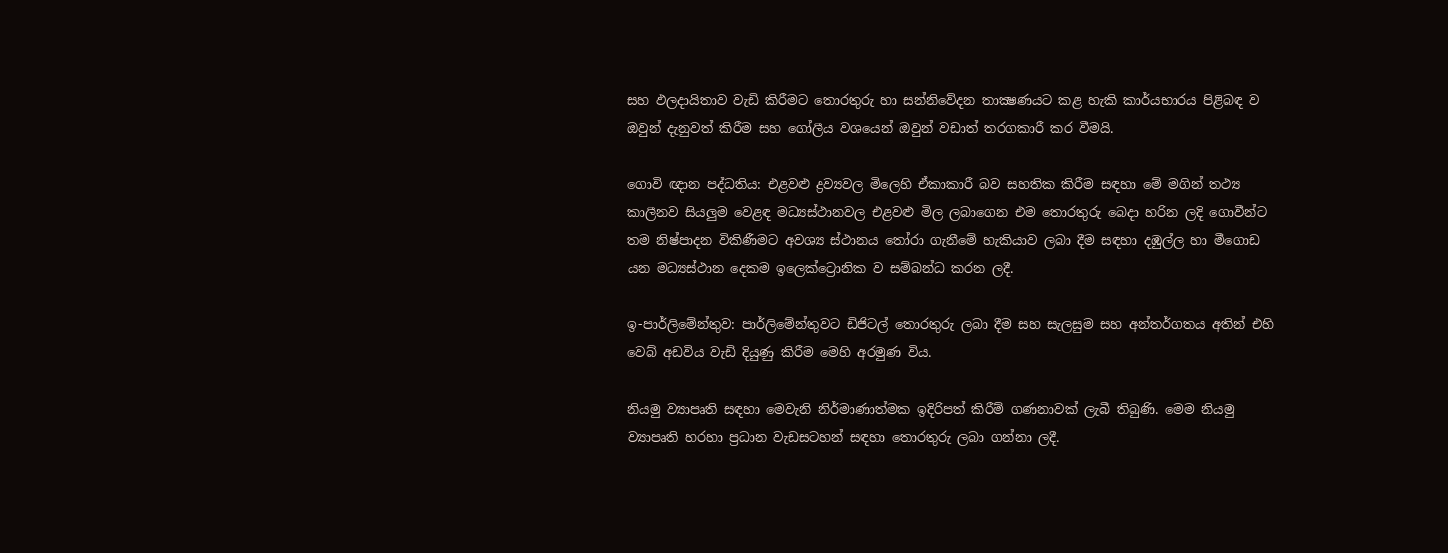සහ ඵලදායිතාව වැඩි කිරීමට තොරතුරු හා සන්නිවේදන තාක්‍ෂණයට කළ හැකි කාර්යභාරය පිළිබඳ ව ඔවුන් දැනුවත් කිරීම සහ ගෝලීය වශයෙන් ඔවුන් වඩාත් තරගකාරී කර වීමයි.

ගොවි ඥාන පද්ධතිය: එළවළු ද්‍රව්‍යවල මිලෙහි ඒකාකාරී බව සහතික කිරීම සඳහා මේ මගින් තථ්‍ය කාලීනව සියලුම වෙළඳ මධ්‍යස්ථානවල එළවළු මිල ලබාගෙන එම තොරතුරු බෙදා හරින ලදි ගොවීන්ට තම නිෂ්පාදන විකිණීමට අවශ්‍ය ස්ථානය තෝරා ගැනීමේ හැකියාව ලබා දීම සඳහා දඹුල්ල හා මීගොඩ යන මධ්‍යස්ථාන දෙකම ඉලෙක්ට්‍රොනික ව සම්බන්ධ කරන ලදී.

ඉ-පාර්ලිමේන්තුව: පාර්ලිමේන්තුවට ඩිජිටල් තොරතුරු ලබා දීම සහ සැලසුම සහ අන්තර්ගතය අතින් එහි වෙබ් අඩවිය වැඩි දියුණු කිරීම මෙහි අරමුණ විය.

නියමු ව්‍යාපෘති සඳහා මෙවැනි නිර්මාණාත්මක ඉදිරිපත් කිරීම් ගණනාවක් ලැබී තිබුණි. මෙම නියමු ව්‍යාපෘති හරහා ප්‍රධාන වැඩසටහන් සඳහා තොරතුරු ලබා ගන්නා ලදී.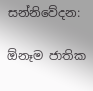සන්නිවේදන:

ඕනෑම ජාතික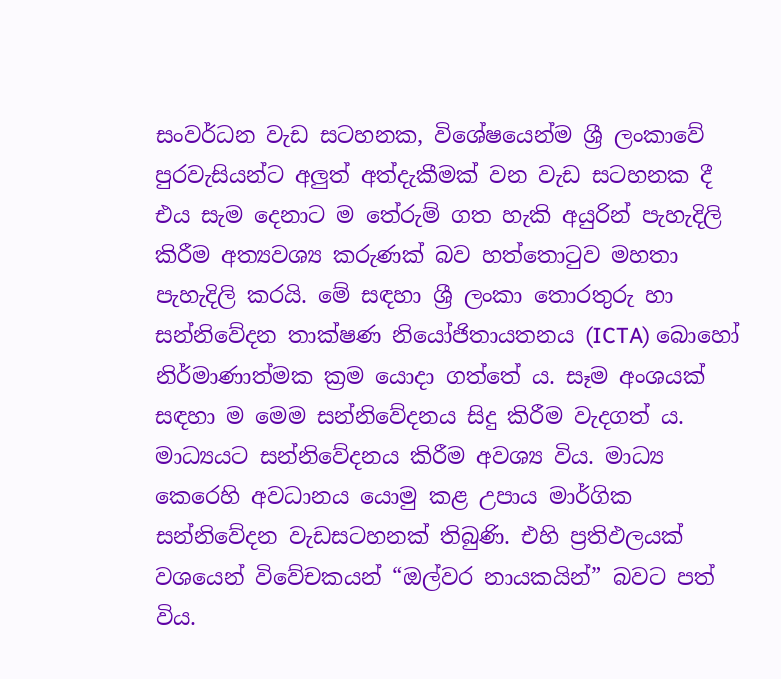සංවර්ධන වැඩ සටහනක, විශේෂයෙන්ම ශ්‍රී ලංකාවේ පුරවැසියන්ට අලුත් අත්දැකීමක් වන වැඩ සටහනක දී එය සැම දෙනාට ම තේරුම් ගත හැකි අයුරින් පැහැදිලි කිරීම අත්‍යවශ්‍ය කරුණක් බව හත්තොටුව මහතා පැහැදිලි කරයි. මේ සඳහා ශ්‍රී ලංකා තොරතුරු හා සන්නිවේදන තාක්ෂණ නියෝජිතායතනය (ICTA) බොහෝ නිර්මාණාත්මක ක්‍රම යොදා ගත්තේ ය. සෑම අංශයක් සඳහා ම මෙම සන්නිවේදනය සිදු කිරීම වැදගත් ය. මාධ්‍යයට සන්නිවේදනය කිරීම අවශ්‍ය විය. මාධ්‍ය කෙරෙහි අවධානය යොමු කළ උපාය මාර්ගික සන්නිවේදන වැඩසටහනක් තිබුණි. එහි ප්‍රතිඵලයක් වශයෙන් විවේචකයන් “ඔල්වර නායකයින්” බවට පත් විය.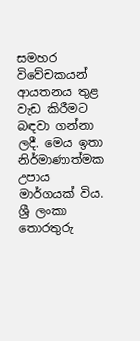සමහර විවේචකයන් ආයතනය තුළ වැඩ කිරීමට බඳවා ගන්නා ලදී. මෙය ඉතා නිර්මාණාත්මක උපාය මාර්ගයක් විය. ශ්‍රී ලංකා තොරතුරු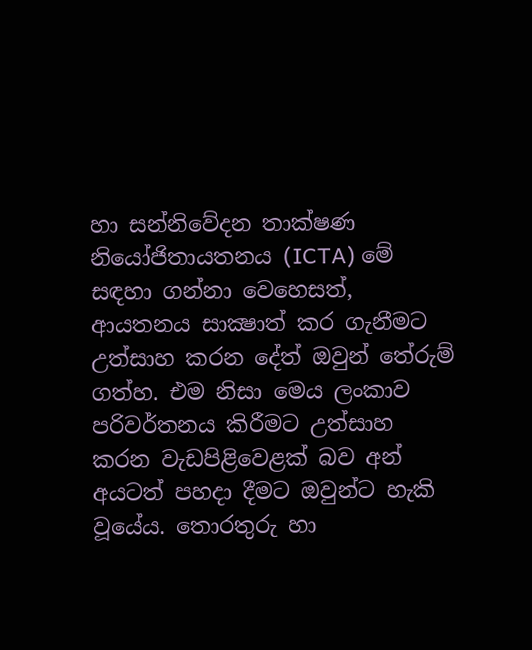හා සන්නිවේදන තාක්ෂණ නියෝජිතායතනය (ICTA) මේ සඳහා ගන්නා වෙහෙසත්, ආයතනය සාක්‍ෂාත් කර ගැනීමට උත්සාහ කරන දේත් ඔවුන් තේරුම් ගත්හ. එම නිසා මෙය ලංකාව පරිවර්තනය කිරීමට උත්සාහ කරන වැඩපිළිවෙළක් බව අන් අයටත් පහදා දීමට ඔවුන්ට හැකි වූයේය. තොරතුරු හා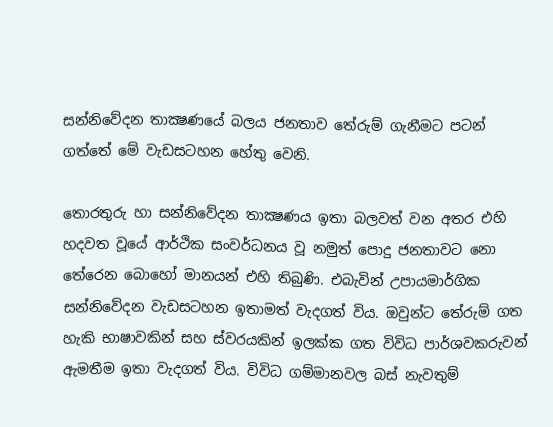සන්නිවේදන තාක්‍ෂණයේ බලය ජනතාව තේරුම් ගැනීමට පටන් ගත්තේ මේ වැඩසටහන හේතු වෙනි.

තොරතුරු හා සන්නිවේදන තාක්‍ෂණය ඉතා බලවත් වන අතර එහි හදවත වූයේ ආර්ථික සංවර්ධනය වූ නමුත් පොදු ජනතාවට නො තේරෙන බොහෝ මානයන් එහි තිබුණි. එබැවින් උපායමාර්ගික සන්නිවේදන වැඩසටහන ඉතාමත් වැදගත් විය. ඔවුන්ට තේරුම් ගත හැකි භාෂාවකින් සහ ස්වරයකින් ඉලක්ක ගත විවිධ පාර්ශවකරුවන් ඇමතීම ඉතා වැදගත් විය. විවිධ ගම්මානවල බස් නැවතුම්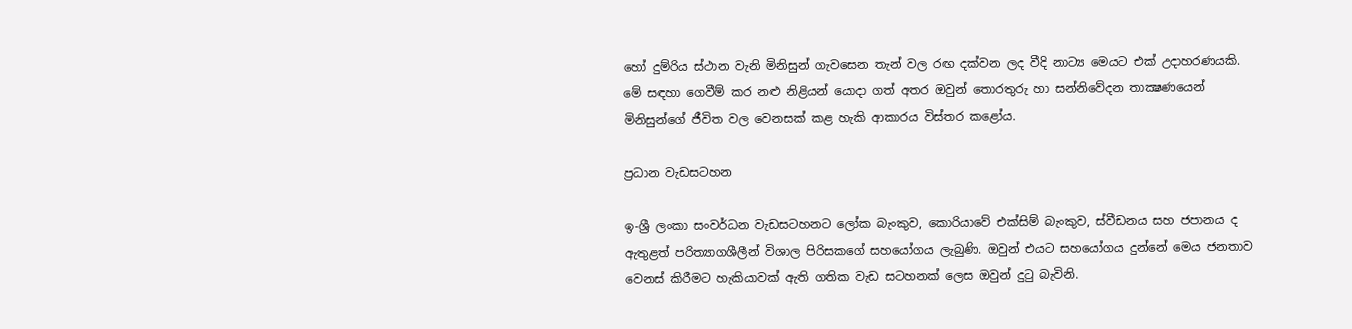හෝ දුම්රිය ස්ථාන වැනි මිනිසුන් ගැවසෙන තැන් වල රඟ දක්වන ලද වීදි නාට්‍ය මෙයට එක් උදාහරණයකි. මේ සඳහා ගෙවීම් කර නළු නිළියන් යොදා ගත් අතර ඔවුන් තොරතුරු හා සන්නිවේදන තාක්‍ෂණයෙන් මිනිසුන්ගේ ජීවිත වල වෙනසක් කළ හැකි ආකාරය විස්තර කළෝය.

ප්‍රධාන වැඩසටහන

ඉ-ශ්‍රී ලංකා සංවර්ධන වැඩසටහනට ලෝක බැංකුව, කොරියාවේ එක්සිම් බැංකුව, ස්වීඩනය සහ ජපානය ද ඇතුළත් පරිත්‍යාගශීලීන් විශාල පිරිසකගේ සහයෝගය ලැබුණි. ඔවුන් එයට සහයෝගය දුන්නේ මෙය ජනතාව වෙනස් කිරීමට හැකියාවක් ඇති ගතික වැඩ සටහනක් ලෙස ඔවුන් දුටු බැවිනි.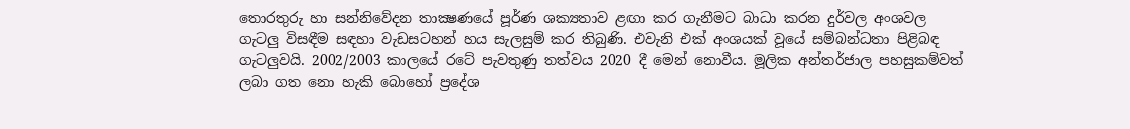තොරතුරු හා සන්නිවේදන තාක්‍ෂණයේ පූර්ණ ශක්‍යතාව ළඟා කර ගැනීමට බාධා කරන දුර්වල අංශවල ගැටලු විසඳීම සඳහා වැඩසටහන් හය සැලසුම් කර තිබුණි. එවැනි එක් අංශයක් වූයේ සම්බන්ධතා පිළිබඳ ගැටලුවයි. 2002/2003 කාලයේ රටේ පැවතුණු තත්වය 2020 දී මෙන් නොවීය. මූලික අන්තර්ජාල පහසුකම්වත් ලබා ගත නො හැකි බොහෝ ප්‍රදේශ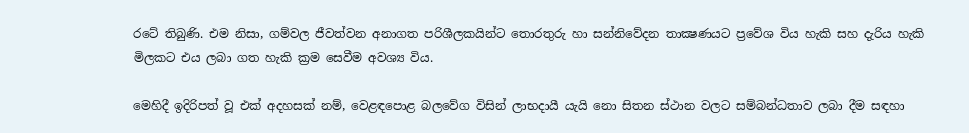රටේ තිබුණි. එම නිසා, ගම්වල ජීවත්වන අනාගත පරිශීලකයින්ට තොරතුරු හා සන්නිවේදන තාක්‍ෂණයට ප්‍රවේශ විය හැකි සහ දැරිය හැකි මිලකට එය ලබා ගත හැකි ක්‍රම සෙවීම අවශ්‍ය විය.

මෙහිදී ඉදිරිපත් වූ එක් අදහසක් නම්, වෙළඳපොළ බලවේග විසින් ලාභදායී යැයි නො සිතන ස්ථාන වලට සම්බන්ධතාව ලබා දීම සඳහා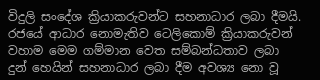විදුලි සංදේශ ක්‍රියාකරුවන්ට සහනාධාර ලබා දීමයි. රජයේ ආධාර නොමැතිව ටෙලිකොම් ක්‍රියාකරුවන් වහාම මෙම ගම්මාන වෙත සම්බන්ධතාව ලබා දුන් හෙයින් සහනාධාර ලබා දීම අවශ්‍ය නො වූ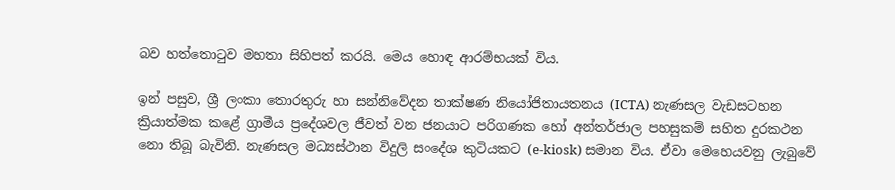බව හත්තොටුව මහතා සිහිපත් කරයි. මෙය හොඳ ආරම්භයක් විය.

ඉන් පසුව, ශ්‍රී ලංකා තොරතුරු හා සන්නිවේදන තාක්ෂණ නියෝජිතායතනය (ICTA) නැණසල වැඩසටහන ක්‍රියාත්මක කළේ ග්‍රාමීය ප්‍රදේශවල ජීවත් වන ජනයාට පරිගණක හෝ අන්තර්ජාල පහසුකම් සහිත දුරකථන නො තිබූ බැවිනි. නැණසල මධ්‍යස්ථාන විදුලි සංදේශ කුටියකට (e-kiosk) සමාන විය. ඒවා මෙහෙයවනු ලැබුවේ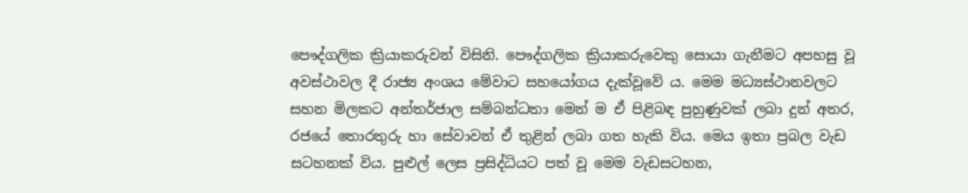පෞද්ගලික ක්‍රියාකරුවන් විසිනි. පෞද්ගලික ක්‍රියාකරුවෙකු සොයා ගැනීමට අපහසු වූ අවස්ථාවල දී රාජ්‍ය අංශය මේවාට සහයෝගය දැක්වූවේ ය. මෙම මධ්‍යස්ථානවලට සහන මිලකට අන්තර්ජාල සම්බන්ධතා මෙන් ම ඒ පිළිබඳ පුහුණුවක් ලබා දුන් අතර, රජයේ තොරතුරු හා සේවාවන් ඒ තුළින් ලබා ගත හැකි විය. මෙය ඉතා ප්‍රබල වැඩ සටහනක් විය. පුළුල් ලෙස ප්‍රසිද්ධියට පත් වූ මෙම වැඩසටහන,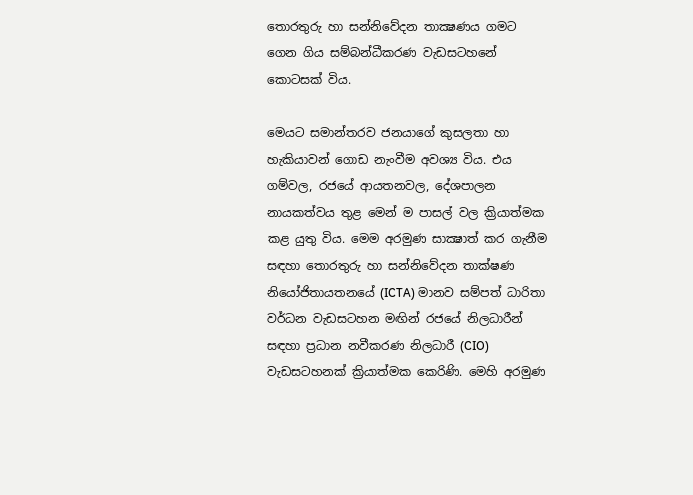තොරතුරු හා සන්නිවේදන තාක්‍ෂණය ගමට ගෙන ගිය සම්බන්ධීකරණ වැඩසටහනේ කොටසක් විය.

මෙයට සමාන්තරව ජනයාගේ කුසලතා හා හැකියාවන් ගොඩ නැංවීම අවශ්‍ය විය. එය ගම්වල, රජයේ ආයතනවල, දේශපාලන නායකත්වය තුළ මෙන් ම පාසල් වල ක්‍රියාත්මක කළ යුතු විය. මෙම අරමුණ සාක්‍ෂාත් කර ගැනීම සඳහා තොරතුරු හා සන්නිවේදන තාක්ෂණ නියෝජිතායතනයේ (ICTA) මානව සම්පත් ධාරිතා වර්ධන වැඩසටහන මඟින් රජයේ නිලධාරීන් සඳහා ප්‍රධාන නවීකරණ නිලධාරී (CIO) වැඩසටහනක් ක්‍රියාත්මක කෙරිණි. මෙහි අරමුණ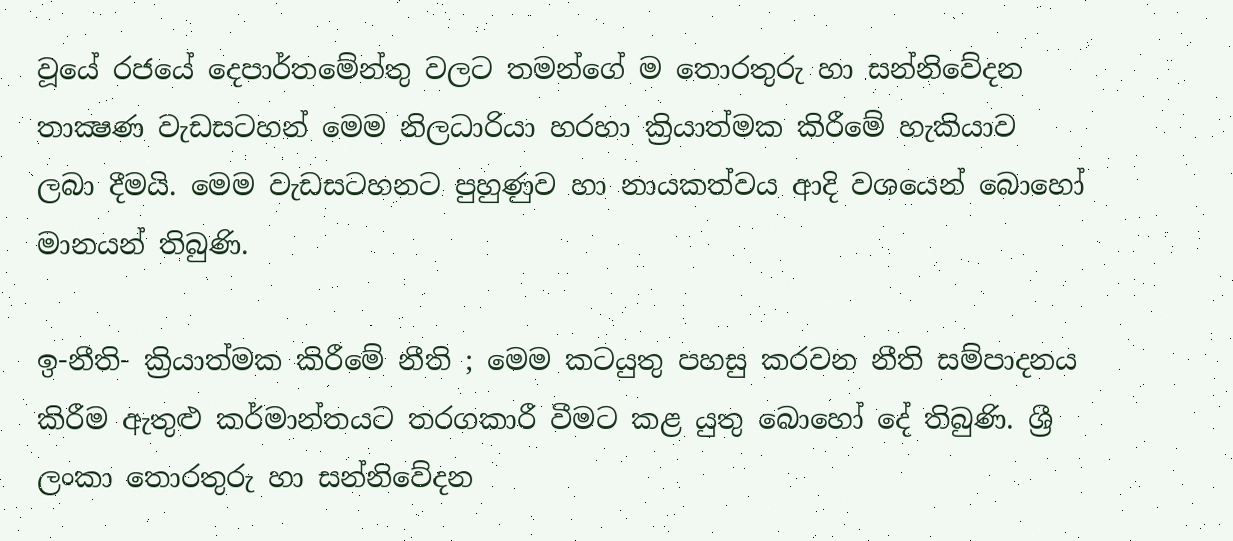වූයේ රජයේ දෙපාර්තමේන්තු වලට තමන්ගේ ම තොරතුරු හා සන්නිවේදන තාක්‍ෂණ වැඩසටහන් මෙම නිලධාරියා හරහා ක්‍රියාත්මක කිරීමේ හැකියාව ලබා දීමයි. මෙම වැඩසටහනට පුහුණුව හා නායකත්වය ආදි වශයෙන් බොහෝ මානයන් තිබුණි.

ඉ-නීති- ක්‍රියාත්මක කිරීමේ නීති ; මෙම කටයුතු පහසු කරවන නීති සම්පාදනය කිරීම ඇතුළු කර්මාන්තයට තරගකාරී වීමට කළ යුතු බොහෝ දේ තිබුණි. ශ්‍රී ලංකා තොරතුරු හා සන්නිවේදන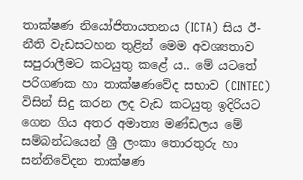තාක්ෂණ නියෝජිතායතනය (ICTA) සිය ඊ-නීති වැඩසටහන තුළින් මෙම අවශ්‍යතාව සපුරාලීමට කටයුතු කළේ ය.. මේ යටතේ පරිගණක හා තාක්ෂණවේද සභාව (CINTEC) විසින් සිදු කරන ලද වැඩ කටයුතු ඉදිරියට ගෙන ගිය අතර අමාත්‍ය මණ්ඩලය මේ සම්බන්ධයෙන් ශ්‍රී ලංකා තොරතුරු හා සන්නිවේදන තාක්ෂණ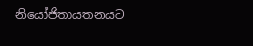නියෝජිතායතනයට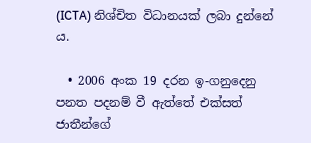(ICTA) නිශ්චිත විධානයක් ලබා දුන්නේ ය.

  • 2006 අංක 19 දරන ඉ-ගනුදෙනු පනත පදනම් වී ඇත්තේ එක්සත් ජාතීන්ගේ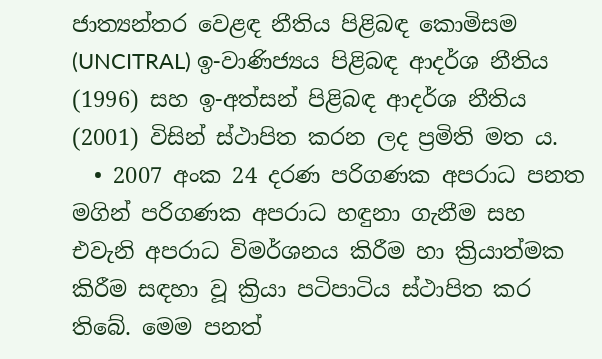ජාත්‍යන්තර වෙළඳ නීතිය පිළිබඳ කොමිසම (UNCITRAL) ඉ-වාණිජ්‍යය පිළිබඳ ආදර්ශ නීතිය (1996) සහ ඉ-අත්සන් පිළිබඳ ආදර්ශ නීතිය (2001) විසින් ස්ථාපිත කරන ලද ප්‍රමිති මත ය.
  • 2007 අංක 24 දරණ පරිගණක අපරාධ පනත මගින් පරිගණක අපරාධ හඳුනා ගැනීම සහ එවැනි අපරාධ විමර්ශනය කිරීම හා ක්‍රියාත්මක කිරීම සඳහා වූ ක්‍රියා පටිපාටිය ස්ථාපිත කර තිබේ. මෙම පනත්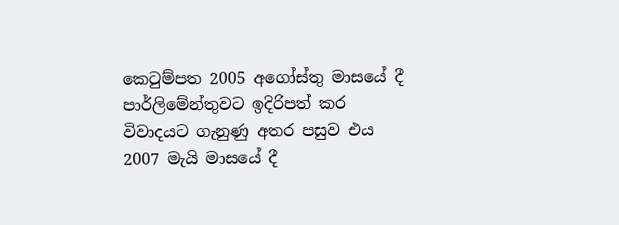කෙටුම්පත 2005 අගෝස්තු මාසයේ දී පාර්ලිමේන්තුවට ඉදිරිපත් කර විවාදයට ගැනුණු අතර පසුව එය 2007 මැයි මාසයේ දී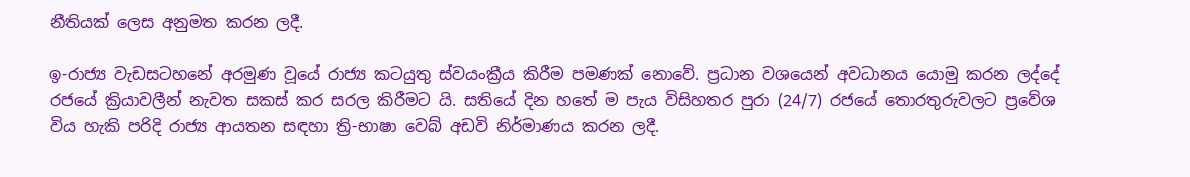නීතියක් ලෙස අනුමත කරන ලදී.

ඉ-රාජ්‍ය වැඩසටහනේ අරමුණ වූයේ රාජ්‍ය කටයුතු ස්වයංක්‍රීය කිරීම පමණක් නොවේ. ප්‍රධාන වශයෙන් අවධානය යොමු කරන ලද්දේ රජයේ ක්‍රියාවලීන් නැවත සකස් කර සරල කිරීමට යි. සතියේ දින හතේ ම පැය විසිහතර පුරා (24/7) රජයේ තොරතුරුවලට ප්‍රවේශ විය හැකි පරිදි රාජ්‍ය ආයතන සඳහා ත්‍රි-භාෂා වෙබ් අඩවි නිර්මාණය කරන ලදී.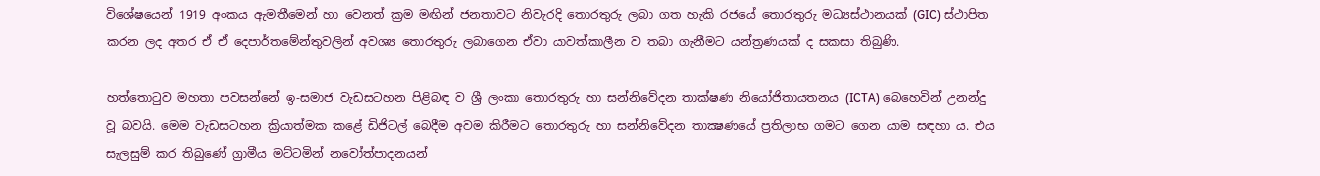විශේෂයෙන් 1919 අංකය ඇමතීමෙන් හා වෙනත් ක්‍රම මඟින් ජනතාවට නිවැරදි තොරතුරු ලබා ගත හැකි රජයේ තොරතුරු මධ්‍යස්ථානයක් (GIC) ස්ථාපිත කරන ලද අතර ඒ ඒ දෙපාර්තමේන්තුවලින් අවශ්‍ය තොරතුරු ලබාගෙන ඒවා යාවත්කාලීන ව තබා ගැනීමට යන්ත්‍රණයක් ද සකසා තිබුණි.

හත්තොටුව මහතා පවසන්නේ ඉ-සමාජ වැඩසටහන පිළිබඳ ව ශ්‍රී ලංකා තොරතුරු හා සන්නිවේදන තාක්ෂණ නියෝජිතායතනය (ICTA) බෙහෙවින් උනන්දු වූ බවයි. මෙම වැඩසටහන ක්‍රියාත්මක කළේ ඩිජිටල් බෙදීම අවම කිරීමට තොරතුරු හා සන්නිවේදන තාක්‍ෂණයේ ප්‍රතිලාභ ගමට ගෙන යාම සඳහා ය. එය සැලසුම් කර තිබුණේ ග්‍රාමීය මට්ටමින් නවෝත්පාදනයන්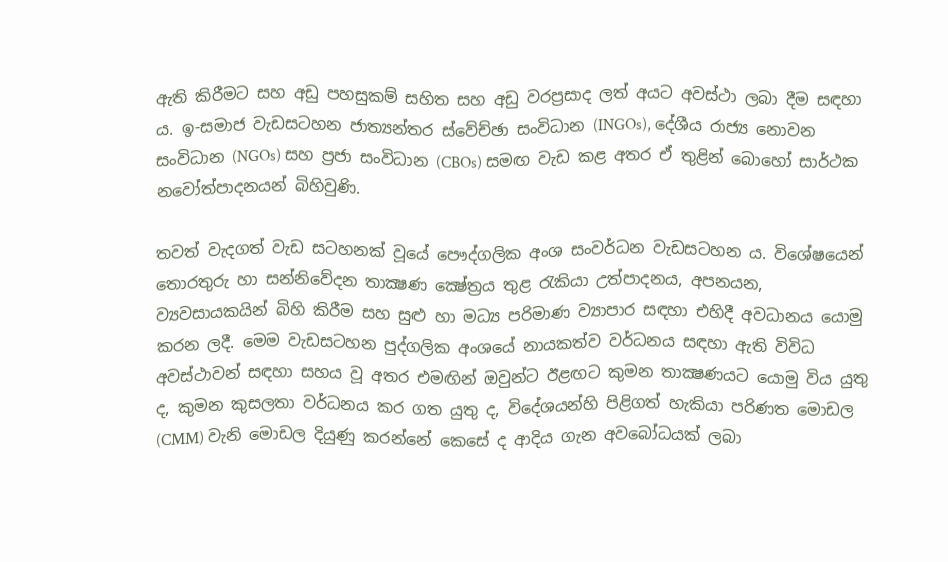ඇති කිරීමට සහ අඩු පහසුකම් සහිත සහ අඩු වරප්‍රසාද ලත් අයට අවස්ථා ලබා දීම සඳහා ය. ඉ-සමාජ වැඩසටහන ජාත්‍යන්තර ස්වේච්ඡා සංවිධාන (INGOs), දේශීය රාජ්‍ය නොවන සංවිධාන (NGOs) සහ ප්‍රජා සංවිධාන (CBOs) සමඟ වැඩ කළ අතර ඒ තුළින් බොහෝ සාර්ථක නවෝත්පාදනයන් බිහිවුණි.

තවත් වැදගත් වැඩ සටහනක් වූයේ පෞද්ගලික අංශ සංවර්ධන වැඩසටහන ය. විශේෂයෙන් තොරතුරු හා සන්නිවේදන තාක්‍ෂණ ක්‍ෂේත්‍රය තුළ රැකියා උත්පාදනය, අපනයන, ව්‍යවසායකයින් බිහි කිරීම සහ සුළු හා මධ්‍ය පරිමාණ ව්‍යාපාර සඳහා එහිදී අවධානය යොමු කරන ලදී. මෙම වැඩසටහන පුද්ගලික අංශයේ නායකත්ව වර්ධනය සඳහා ඇති විවිධ අවස්ථාවන් සඳහා සහය වූ අතර එමඟින් ඔවුන්ට ඊළඟට කුමන තාක්‍ෂණයට යොමු විය යුතු ද, කුමන කුසලතා වර්ධනය කර ගත යුතු ද, විදේශයන්හි පිළිගත් හැකියා පරිණත මොඩල (CMM) වැනි මොඩල දියුණු කරන්නේ කෙසේ ද ආදිය ගැන අවබෝධයක් ලබා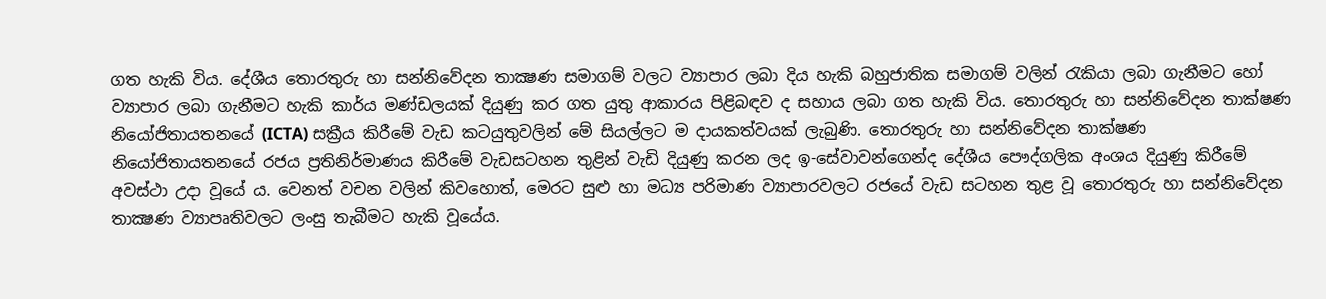ගත හැකි විය. දේශීය තොරතුරු හා සන්නිවේදන තාක්‍ෂණ සමාගම් වලට ව්‍යාපාර ලබා දිය හැකි බහුජාතික සමාගම් වලින් රැකියා ලබා ගැනීමට හෝ ව්‍යාපාර ලබා ගැනීමට හැකි කාර්ය මණ්ඩලයක් දියුණු කර ගත යුතු ආකාරය පිළිබඳව ද සහාය ලබා ගත හැකි විය. තොරතුරු හා සන්නිවේදන තාක්ෂණ නියෝජිතායතනයේ (ICTA) සක්‍රීය කිරීමේ වැඩ කටයුතුවලින් මේ සියල්ලට ම දායකත්වයක් ලැබුණි. තොරතුරු හා සන්නිවේදන තාක්ෂණ නියෝජිතායතනයේ රජය ප්‍රතිනිර්මාණය කිරීමේ වැඩසටහන තුළින් වැඩි දියුණු කරන ලද ඉ-සේවාවන්ගෙන්ද දේශීය පෞද්ගලික අංශය දියුණු කිරීමේ අවස්ථා උදා වූයේ ය. වෙනත් වචන වලින් කිවහොත්, මෙරට සුළු හා මධ්‍ය පරිමාණ ව්‍යාපාරවලට රජයේ වැඩ සටහන තුළ වූ තොරතුරු හා සන්නිවේදන තාක්‍ෂණ ව්‍යාපෘතිවලට ලංසු තැබීමට හැකි වූයේය.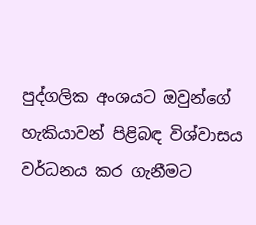පුද්ගලික අංශයට ඔවුන්ගේ හැකියාවන් පිළිබඳ විශ්වාසය වර්ධනය කර ගැනීමට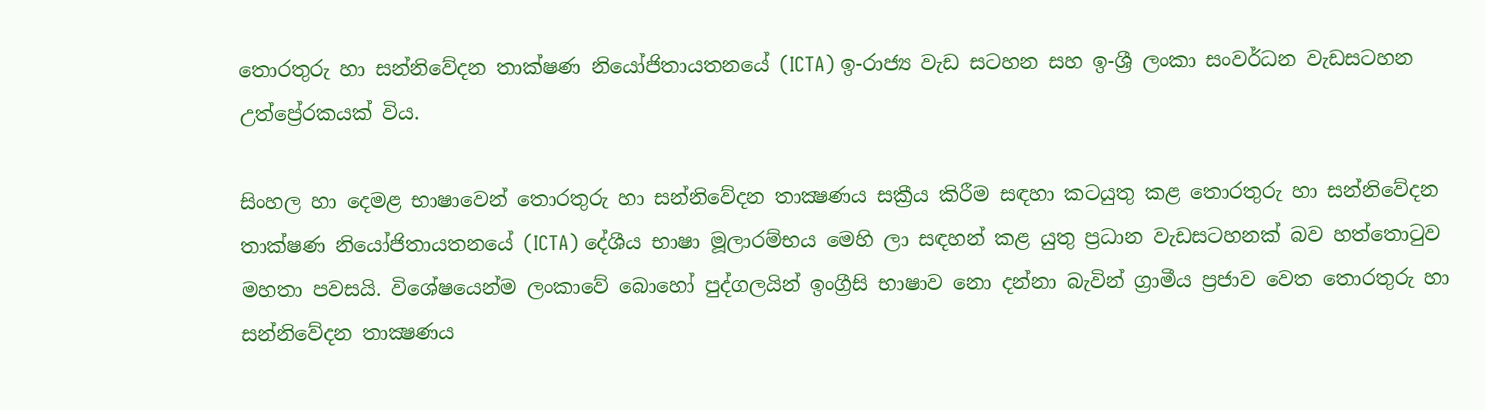තොරතුරු හා සන්නිවේදන තාක්ෂණ නියෝජිතායතනයේ (ICTA) ඉ-රාජ්‍ය වැඩ සටහන සහ ඉ-ශ්‍රී ලංකා සංවර්ධන වැඩසටහන උත්ප්‍රේරකයක් විය.

සිංහල හා දෙමළ භාෂාවෙන් තොරතුරු හා සන්නිවේදන තාක්‍ෂණය සක්‍රීය කිරීම සඳහා කටයුතු කළ තොරතුරු හා සන්නිවේදන තාක්ෂණ නියෝජිතායතනයේ (ICTA) දේශීය භාෂා මූලාරම්භය මෙහි ලා සඳහන් කළ යුතු ප්‍රධාන වැඩසටහනක් බව හත්තොටුව මහතා පවසයි. විශේෂයෙන්ම ලංකාවේ බොහෝ පුද්ගලයින් ඉංග්‍රීසි භාෂාව නො දන්නා බැවින් ග්‍රාමීය ප්‍රජාව වෙත තොරතුරු හා සන්නිවේදන තාක්‍ෂණය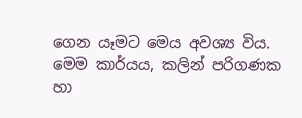ගෙන යෑමට මෙය අවශ්‍ය විය. මෙම කාර්යය, කලින් පරිගණක හා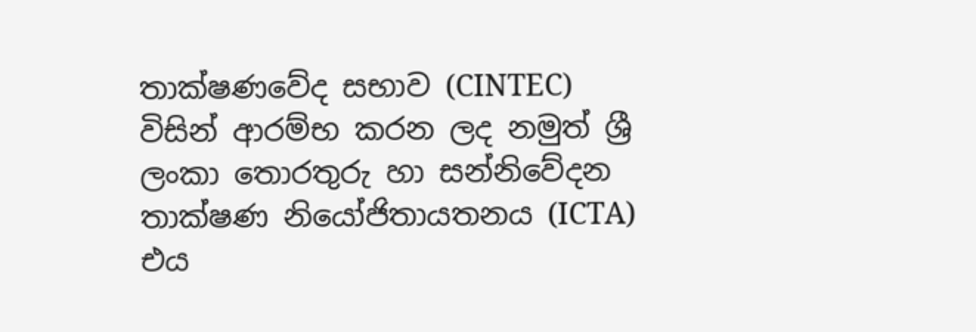තාක්ෂණවේද සභාව (CINTEC) විසින් ආරම්භ කරන ලද නමුත් ශ්‍රී ලංකා තොරතුරු හා සන්නිවේදන තාක්ෂණ නියෝජිතායතනය (ICTA) එය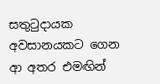සතුටුදායක අවසානයකට ගෙන ආ අතර එමඟින්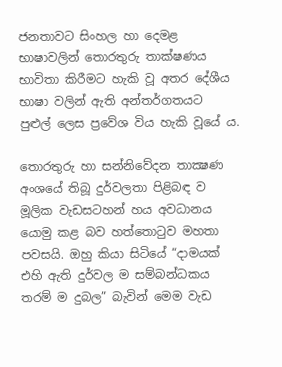ජනතාවට සිංහල හා දෙමළ භාෂාවලින් තොරතුරු තාක්ෂණය භාවිතා කිරීමට හැකි වූ අතර දේශීය භාෂා වලින් ඇති අන්තර්ගතයට පුළුල් ලෙස ප්‍රවේශ විය හැකි වූයේ ය.

තොරතුරු හා සන්නිවේදන තාක්‍ෂණ අංශයේ තිබූ දුර්වලතා පිළිබඳ ව මූලික වැඩසටහන් හය අවධානය යොමු කළ බව හත්තොටුව මහතා පවසයි. ඔහු කියා සිටියේ “දාමයක් එහි ඇති දුර්වල ම සම්බන්ධකය තරම් ම දුබල” බැවින් මෙම වැඩ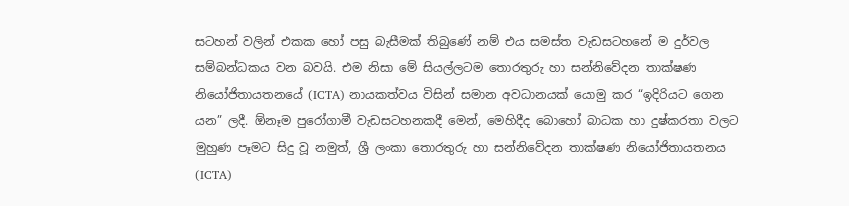සටහන් වලින් එකක හෝ පසු බැසීමක් තිබුණේ නම් එය සමස්ත වැඩසටහනේ ම දුර්වල සම්බන්ධකය වන බවයි. එම නිසා මේ සියල්ලටම තොරතුරු හා සන්නිවේදන තාක්ෂණ නියෝජිතායතනයේ (ICTA) නායකත්වය විසින් සමාන අවධානයක් යොමු කර “ඉදිරියට ගෙන යන” ලදී. ඕනෑම පුරෝගාමී වැඩසටහනකදී මෙන්, මෙහිදීද බොහෝ බාධක හා දුෂ්කරතා වලට මුහුණ පෑමට සිදු වූ නමුත්, ශ්‍රී ලංකා තොරතුරු හා සන්නිවේදන තාක්ෂණ නියෝජිතායතනය (ICTA)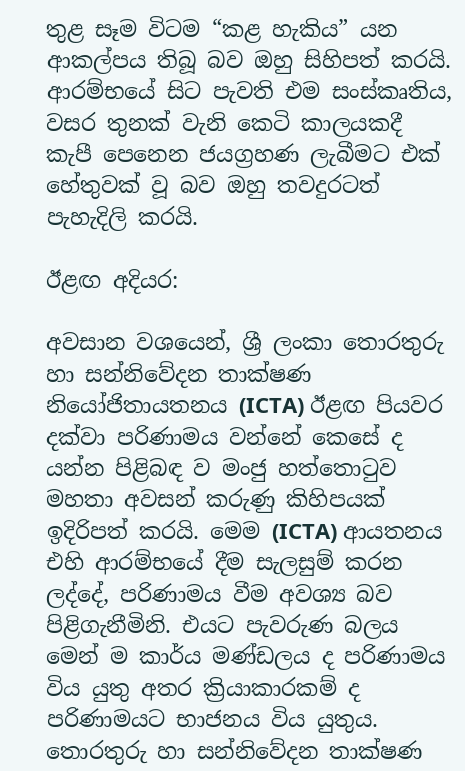තුළ සෑම විටම “කළ හැකිය” යන ආකල්පය තිබූ බව ඔහු සිහිපත් කරයි. ආරම්භයේ සිට පැවති එම සංස්කෘතිය, වසර තුනක් වැනි කෙටි කාලයකදී කැපී පෙනෙන ජයග්‍රහණ ලැබීමට එක් හේතුවක් වූ බව ඔහු තවදුරටත් පැහැදිලි කරයි.

ඊළඟ අදියර:

අවසාන වශයෙන්, ශ්‍රී ලංකා තොරතුරු හා සන්නිවේදන තාක්ෂණ නියෝජිතායතනය (ICTA) ඊළඟ පියවර දක්වා පරිණාමය වන්නේ කෙසේ ද යන්න පිළිබඳ ව මංජු හත්තොටුව මහතා අවසන් කරුණු කිහිපයක් ඉදිරිපත් කරයි. මෙම (ICTA) ආයතනය එහි ආරම්භයේ දීම සැලසුම් කරන ලද්දේ, පරිණාමය වීම අවශ්‍ය බව පිළිගැනීමිනි. එයට පැවරුණ බලය මෙන් ම කාර්ය මණ්ඩලය ද පරිණාමය විය යුතු අතර ක්‍රියාකාරකම් ද පරිණාමයට භාජනය විය යුතුය. තොරතුරු හා සන්නිවේදන තාක්ෂණ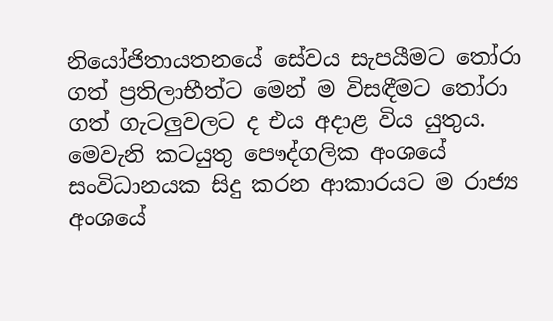නියෝජිතායතනයේ සේවය සැපයීමට තෝරා ගත් ප්‍රතිලාභීත්ට මෙන් ම විසඳීමට තෝරා ගත් ගැටලුවලට ද එය අදාළ විය යුතුය. මෙවැනි කටයුතු පෞද්ගලික අංශයේ සංවිධානයක සිදු කරන ආකාරයට ම රාජ්‍ය අංශයේ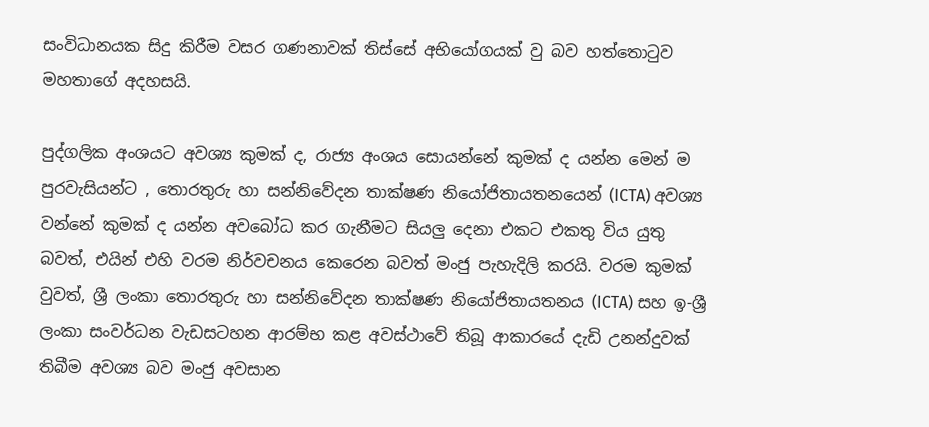සංවිධානයක සිදු කිරීම වසර ගණනාවක් තිස්සේ අභියෝගයක් වු බව හත්තොටුව මහතාගේ අදහසයි.

පුද්ගලික අංශයට අවශ්‍ය කුමක් ද, රාජ්‍ය අංශය සොයන්නේ කුමක් ද යන්න මෙන් ම පුරවැසියන්ට , තොරතුරු හා සන්නිවේදන තාක්ෂණ නියෝජිතායතනයෙන් (ICTA) අවශ්‍ය වන්නේ කුමක් ද යන්න අවබෝධ කර ගැනීමට සියලු දෙනා එකට එකතු විය යුතු බවත්, එයින් එහි වරම නිර්වචනය කෙරෙන බවත් මංජු පැහැදිලි කරයි. වරම කුමක් වුවත්, ශ්‍රී ලංකා තොරතුරු හා සන්නිවේදන තාක්ෂණ නියෝජිතායතනය (ICTA) සහ ඉ-ශ්‍රී ලංකා සංවර්ධන වැඩසටහන ආරම්භ කළ අවස්ථාවේ තිබූ ආකාරයේ දැඩි උනන්දුවක් තිබීම අවශ්‍ය බව මංජු අවසාන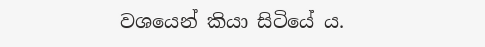වශයෙන් කියා සිටියේ ය.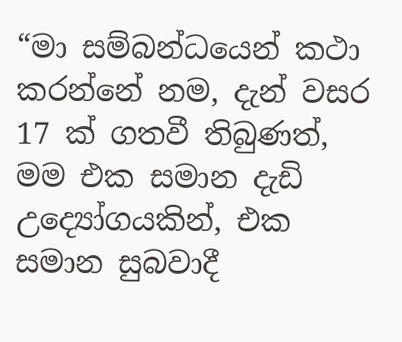“මා සම්බන්ධයෙන් කථා කරන්නේ නම, දැන් වසර 17 ක් ගතවී තිබුණත්, මම එක සමාන දැඩි උද්‍යෝගයකින්, එක සමාන සුබවාදී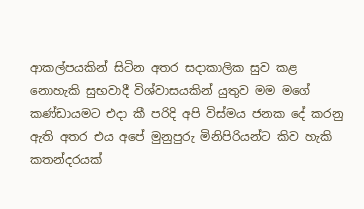ආකල්පයකින් සිටින අතර සදාකාලික සුව කළ නොහැකි සුභවාදී විශ්වාසයකින් යුතුව මම මගේ කණ්ඩායමට එදා කී පරිදි අපි විස්මය ජනක දේ කරනු ඇති අතර එය අපේ මුනුපුරු මිනිපිරියන්ට කිව හැකි කතන්දරයක්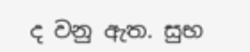ද වනු ඇත. සුභ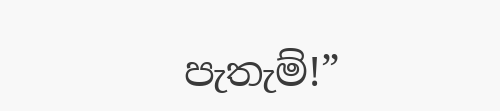පැතැම්!”